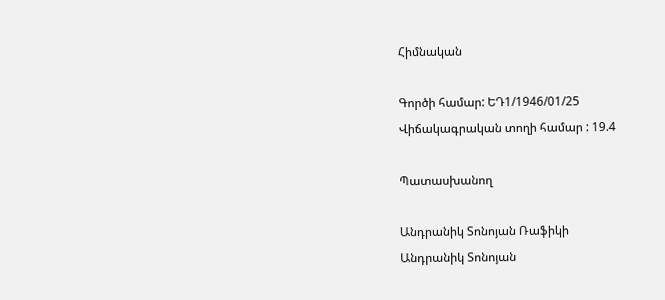Հիմնական

Գործի համար: ԵԴ1/1946/01/25
Վիճակագրական տողի համար : 19.4

Պատասխանող

Անդրանիկ Տոնոյան Ռաֆիկի
Անդրանիկ Տոնոյան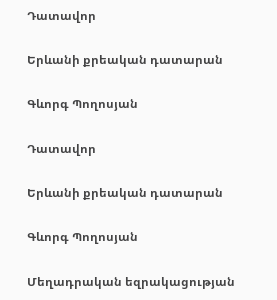Դատավոր

Երևանի քրեական դատարան

Գևորգ Պողոսյան

Դատավոր

Երևանի քրեական դատարան

Գևորգ Պողոսյան

Մեղադրական եզրակացության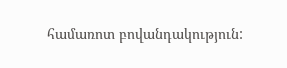համառոտ բովանդակություն: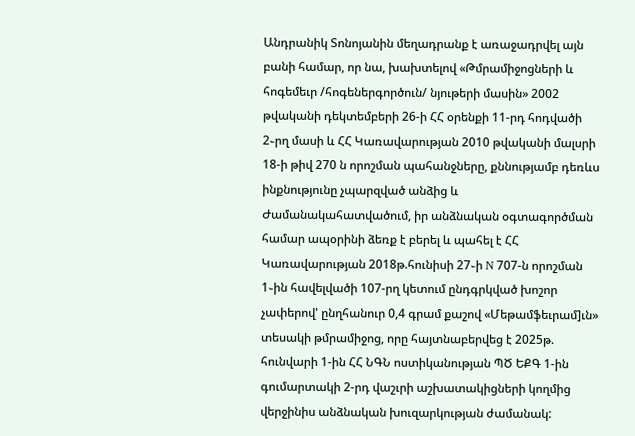Անդրանիկ Տոնոյանին մեղադրանք է առաջադրվել այն բանի համար, որ նա, խախտելով «Թմրամիջոցների և հոգեմեւր /հոգեներգործուն/ նյութերի մասին» 2002 թվականի դեկտեմբերի 26-ի ՀՀ օրենքի 11-րդ հոդվածի 2֊րղ մասի և ՀՀ Կառավարության 2010 թվականի մալսրի 18-ի թիվ 270 ն որոշման պահանջները, քննությամբ դեռևս ինքնությունը չպարզված անձից և Ժամանակահատվածում, իր անձնական օգտագործման համար ապօրինի ձեռք է բերել և պահել է ՀՀ Կառավարության 2018թ.հունիսի 27֊ի N 707-ն որոշման 1֊ին հավելվածի 107-րղ կետում ընդգրկված խոշոր չափերով' ընղհանուր 0,4 գրամ քաշով «Մեթամֆեւրամ]ւն» տեսակի թմրամիջոց, որը հայտնաբերվեց է 2025թ. հունվարի 1-ին ՀՀ ՆԳՆ ոստիկանության ՊԾ ԵՔԳ 1-ին գումարտակի 2-րդ վաշւրի աշխատակիցների կողմից վերջինիս անձնական խուզարկության ժամանակ: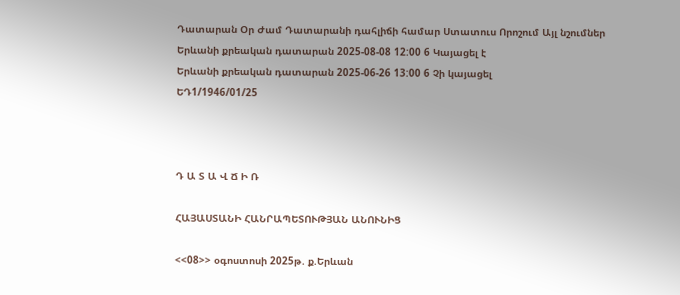Դատարան Օր Ժամ Դատարանի դահլիճի համար Ստատուս Որոշում Այլ նշումներ
Երևանի քրեական դատարան 2025-08-08 12:00 6 Կայացել է
Երևանի քրեական դատարան 2025-06-26 13:00 6 Չի կայացել
ԵԴ1/1946/01/25



Դ Ա Տ Ա Վ Ճ Ի Ռ

ՀԱՅԱՍՏԱՆԻ ՀԱՆՐԱՊԵՏՈՒԹՅԱՆ ԱՆՈՒՆԻՑ

<<08>> օգոստոսի 2025թ. ք.Երևան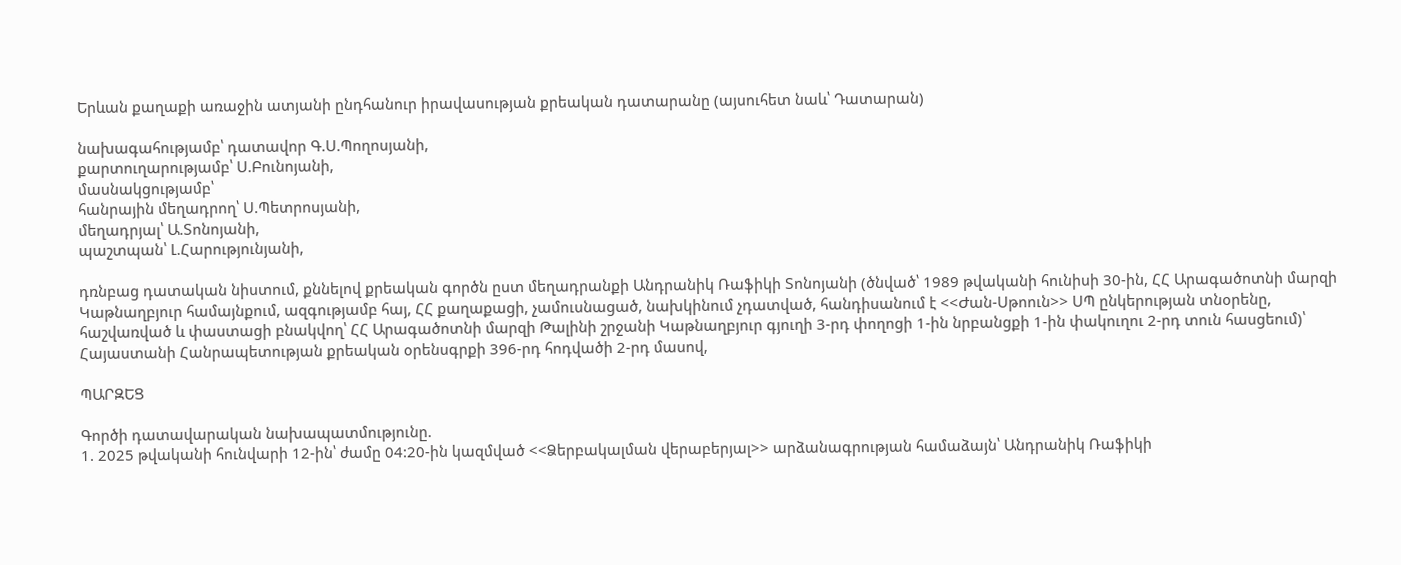Երևան քաղաքի առաջին ատյանի ընդհանուր իրավասության քրեական դատարանը (այսուհետ նաև՝ Դատարան)

նախագահությամբ՝ դատավոր Գ.Ս.Պողոսյանի,
քարտուղարությամբ՝ Ս.Բունոյանի,
մասնակցությամբ՝
հանրային մեղադրող՝ Ս.Պետրոսյանի,
մեղադրյալ՝ Ա.Տոնոյանի,
պաշտպան՝ Լ.Հարությունյանի,

դռնբաց դատական նիստում, քննելով քրեական գործն ըստ մեղադրանքի Անդրանիկ Ռաֆիկի Տոնոյանի (ծնված՝ 1989 թվականի հունիսի 30-ին, ՀՀ Արագածոտնի մարզի Կաթնաղբյուր համայնքում, ազգությամբ հայ, ՀՀ քաղաքացի, չամուսնացած, նախկինում չդատված, հանդիսանում է <<Ժան-Սթոուն>> ՍՊ ընկերության տնօրենը, հաշվառված և փաստացի բնակվող՝ ՀՀ Արագածոտնի մարզի Թալինի շրջանի Կաթնաղբյուր գյուղի 3-րդ փողոցի 1-ին նրբանցքի 1-ին փակուղու 2-րդ տուն հասցեում)՝ Հայաստանի Հանրապետության քրեական օրենսգրքի 396-րդ հոդվածի 2-րդ մասով,

ՊԱՐԶԵՑ

Գործի դատավարական նախապատմությունը.
1. 2025 թվականի հունվարի 12-ին՝ ժամը 04:20-ին կազմված <<Ձերբակալման վերաբերյալ>> արձանագրության համաձայն՝ Անդրանիկ Ռաֆիկի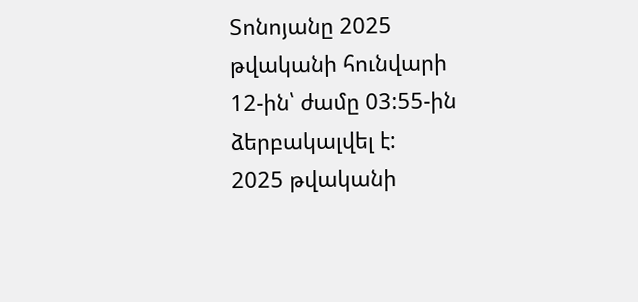Տոնոյանը 2025 թվականի հունվարի 12-ին՝ ժամը 03:55-ին ձերբակալվել է:
2025 թվականի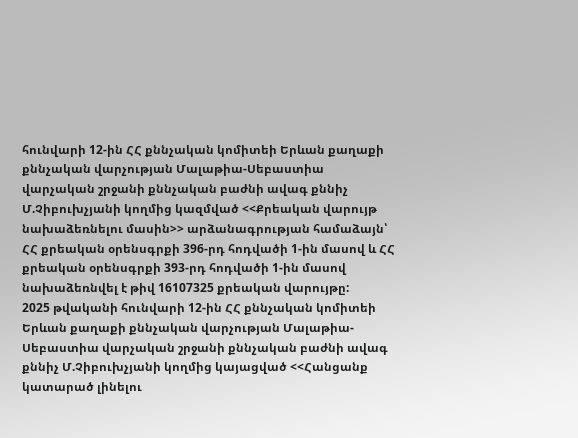հունվարի 12-ին ՀՀ քննչական կոմիտեի Երևան քաղաքի քննչական վարչության Մալաթիա-Սեբաստիա վարչական շրջանի քննչական բաժնի ավագ քննիչ Մ.Չիբուխչյանի կողմից կազմված <<Քրեական վարույթ նախաձեռնելու մասին>> արձանագրության համաձայն՝ ՀՀ քրեական օրենսգրքի 396-րդ հոդվածի 1-ին մասով և ՀՀ քրեական օրենսգրքի 393-րդ հոդվածի 1-ին մասով նախաձեռնվել է թիվ 16107325 քրեական վարույթը:
2025 թվականի հունվարի 12-ին ՀՀ քննչական կոմիտեի Երևան քաղաքի քննչական վարչության Մալաթիա-Սեբաստիա վարչական շրջանի քննչական բաժնի ավագ քննիչ Մ.Չիբուխչյանի կողմից կայացված <<Հանցանք կատարած լինելու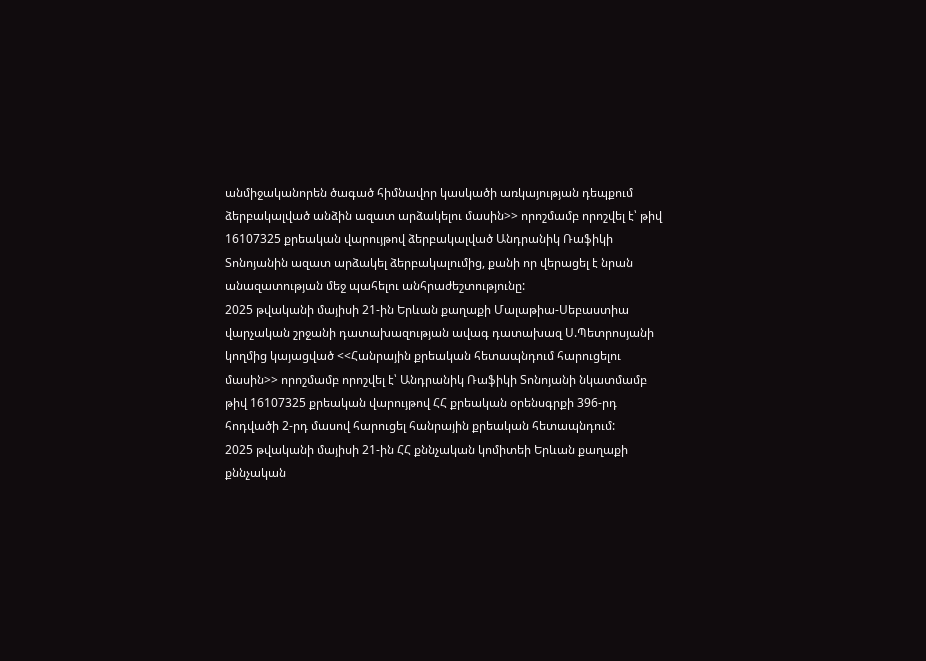անմիջականորեն ծագած հիմնավոր կասկածի առկայության դեպքում ձերբակալված անձին ազատ արձակելու մասին>> որոշմամբ որոշվել է՝ թիվ 16107325 քրեական վարույթով ձերբակալված Անդրանիկ Ռաֆիկի Տոնոյանին ազատ արձակել ձերբակալումից, քանի որ վերացել է նրան անազատության մեջ պահելու անհրաժեշտությունը:
2025 թվականի մայիսի 21-ին Երևան քաղաքի Մալաթիա-Սեբաստիա վարչական շրջանի դատախազության ավագ դատախազ Ս.Պետրոսյանի կողմից կայացված <<Հանրային քրեական հետապնդում հարուցելու մասին>> որոշմամբ որոշվել է՝ Անդրանիկ Ռաֆիկի Տոնոյանի նկատմամբ թիվ 16107325 քրեական վարույթով ՀՀ քրեական օրենսգրքի 396-րդ հոդվածի 2-րդ մասով հարուցել հանրային քրեական հետապնդում:
2025 թվականի մայիսի 21-ին ՀՀ քննչական կոմիտեի Երևան քաղաքի քննչական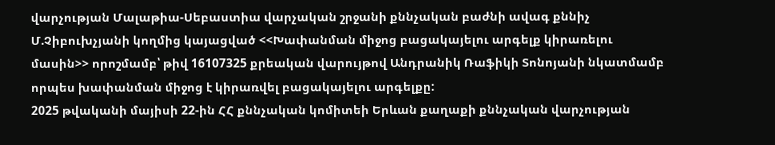վարչության Մալաթիա-Սեբաստիա վարչական շրջանի քննչական բաժնի ավագ քննիչ Մ.Չիբուխչյանի կողմից կայացված <<Խափանման միջոց բացակայելու արգելք կիրառելու մասին>> որոշմամբ՝ թիվ 16107325 քրեական վարույթով Անդրանիկ Ռաֆիկի Տոնոյանի նկատմամբ որպես խափանման միջոց է կիրառվել բացակայելու արգելքը:
2025 թվականի մայիսի 22-ին ՀՀ քննչական կոմիտեի Երևան քաղաքի քննչական վարչության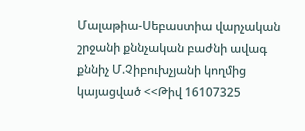Մալաթիա-Սեբաստիա վարչական շրջանի քննչական բաժնի ավագ քննիչ Մ.Չիբուխչյանի կողմից կայացված <<Թիվ 16107325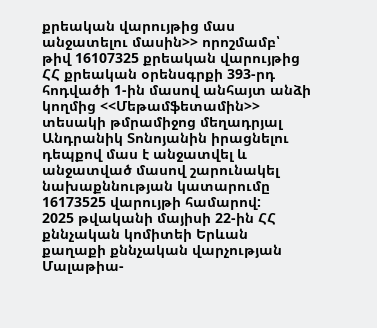քրեական վարույթից մաս անջատելու մասին>> որոշմամբ՝ թիվ 16107325 քրեական վարույթից ՀՀ քրեական օրենսգրքի 393-րդ հոդվածի 1-ին մասով անհայտ անձի կողմից <<Մեթամֆետամին>> տեսակի թմրամիջոց մեղադրյալ Անդրանիկ Տոնոյանին իրացնելու դեպքով մաս է անջատվել և անջատված մասով շարունակել նախաքննության կատարումը 16173525 վարույթի համարով:
2025 թվականի մայիսի 22-ին ՀՀ քննչական կոմիտեի Երևան քաղաքի քննչական վարչության Մալաթիա-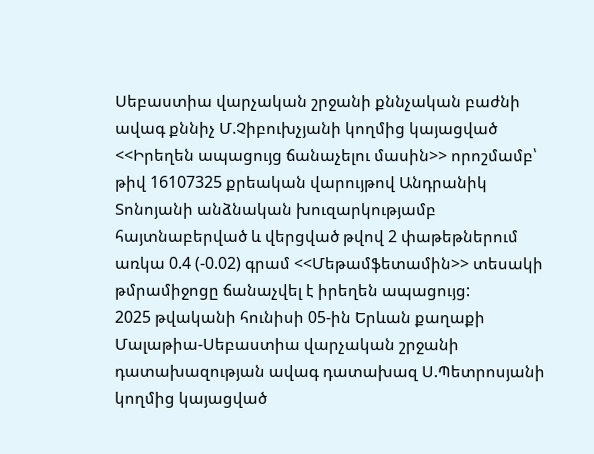Սեբաստիա վարչական շրջանի քննչական բաժնի ավագ քննիչ Մ.Չիբուխչյանի կողմից կայացված <<Իրեղեն ապացույց ճանաչելու մասին>> որոշմամբ՝ թիվ 16107325 քրեական վարույթով Անդրանիկ Տոնոյանի անձնական խուզարկությամբ հայտնաբերված և վերցված թվով 2 փաթեթներում առկա 0.4 (-0.02) գրամ <<Մեթամֆետամին>> տեսակի թմրամիջոցը ճանաչվել է իրեղեն ապացույց:
2025 թվականի հունիսի 05-ին Երևան քաղաքի Մալաթիա-Սեբաստիա վարչական շրջանի դատախազության ավագ դատախազ Ս.Պետրոսյանի կողմից կայացված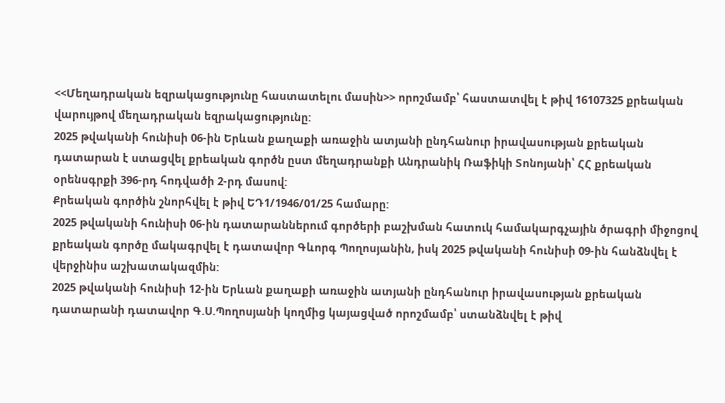<<Մեղադրական եզրակացությունը հաստատելու մասին>> որոշմամբ՝ հաստատվել է թիվ 16107325 քրեական վարույթով մեղադրական եզրակացությունը:
2025 թվականի հունիսի 06-ին Երևան քաղաքի առաջին ատյանի ընդհանուր իրավասության քրեական դատարան է ստացվել քրեական գործն ըստ մեղադրանքի Անդրանիկ Ռաֆիկի Տոնոյանի՝ ՀՀ քրեական օրենսգրքի 396-րդ հոդվածի 2-րդ մասով:
Քրեական գործին շնորհվել է թիվ ԵԴ1/1946/01/25 համարը:
2025 թվականի հունիսի 06-ին դատարաններում գործերի բաշխման հատուկ համակարգչային ծրագրի միջոցով քրեական գործը մակագրվել է դատավոր Գևորգ Պողոսյանին, իսկ 2025 թվականի հունիսի 09-ին հանձնվել է վերջինիս աշխատակազմին:
2025 թվականի հունիսի 12-ին Երևան քաղաքի առաջին ատյանի ընդհանուր իրավասության քրեական դատարանի դատավոր Գ.Ս.Պողոսյանի կողմից կայացված որոշմամբ՝ ստանձնվել է թիվ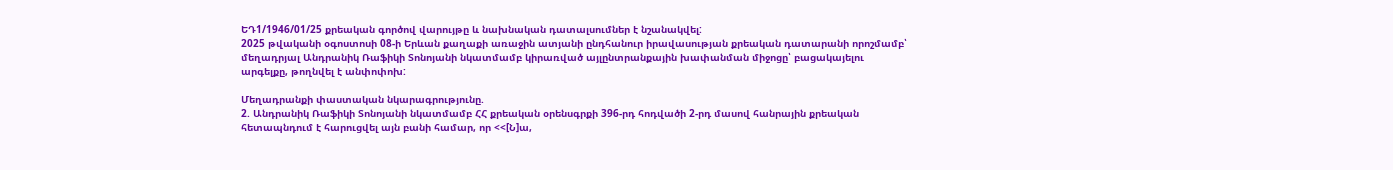ԵԴ1/1946/01/25 քրեական գործով վարույթը և նախնական դատալսումներ է նշանակվել:
2025 թվականի օգոստոսի 08-ի Երևան քաղաքի առաջին ատյանի ընդհանուր իրավասության քրեական դատարանի որոշմամբ՝ մեղադրյալ Անդրանիկ Ռաֆիկի Տոնոյանի նկատմամբ կիրառված այլընտրանքային խափանման միջոցը՝ բացակայելու արգելքը, թողնվել է անփոփոխ:

Մեղադրանքի փաստական նկարագրությունը.
2. Անդրանիկ Ռաֆիկի Տոնոյանի նկատմամբ ՀՀ քրեական օրենսգրքի 396-րդ հոդվածի 2-րդ մասով հանրային քրեական հետապնդում է հարուցվել այն բանի համար, որ <<[Ն]ա,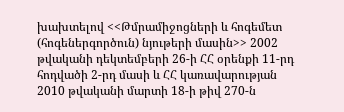խախտելով <<Թմրամիջոցների և հոգեմետ (հոգեներգործուն) նյութերի մասին>> 2002 թվականի դեկտեմբերի 26-ի ՀՀ օրենքի 11-րդ հոդվածի 2-րդ մասի և ՀՀ կառավարության 2010 թվականի մարտի 18-ի թիվ 270-ն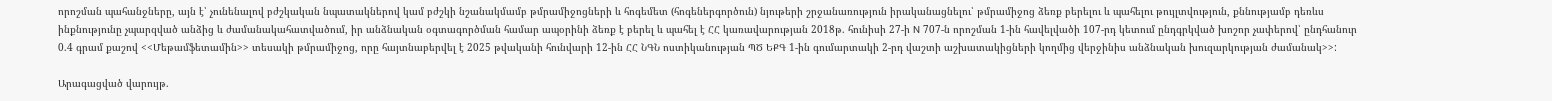որոշման պահանջները, այն է՝ չունենալով բժշկական նպատակներով կամ բժշկի նշանակմամբ թմրամիջոցների և հոգեմետ (հոգեներգործուն) նյութերի շրջանառություն իրականացնելու՝ թմրամիջոց ձեռք բերելու և պահելու թույլտվություն, քննությամբ դեռևս ինքնությունը չպարզված անձից և ժամանակահատվածում, իր անձնական օգտագործման համար ապօրինի ձեռք է բերել և պահել է ՀՀ կառավարության 2018թ. հունիսի 27-ի N 707-ն որոշման 1-ին հավելվածի 107-րդ կետում ընդգրկված խոշոր չափերով՝ ընդհանուր 0.4 գրամ քաշով <<Մեթամֆետամին>> տեսակի թմրամիջոց, որը հայտնաբերվել է 2025 թվականի հունվարի 12-ին ՀՀ ՆԳՆ ոստիկանության ՊԾ ԵՔԳ 1-ին գումարտակի 2-րդ վաշտի աշխատակիցների կողմից վերջինիս անձնական խուզարկության ժամանակ>>:

Արագացված վարույթ.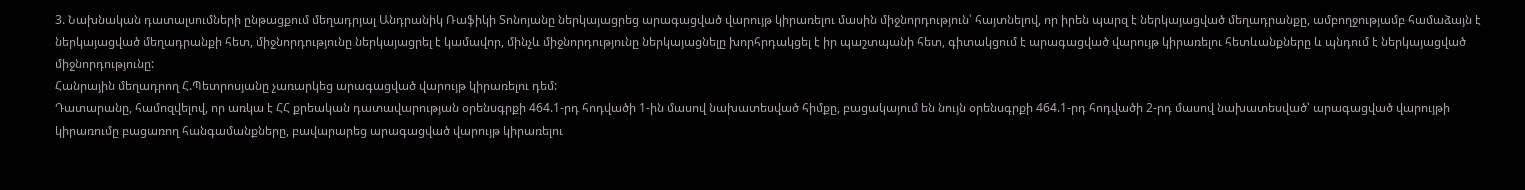3. Նախնական դատալսումների ընթացքում մեղադրյալ Անդրանիկ Ռաֆիկի Տոնոյանը ներկայացրեց արագացված վարույթ կիրառելու մասին միջնորդություն՝ հայտնելով, որ իրեն պարզ է ներկայացված մեղադրանքը, ամբողջությամբ համաձայն է ներկայացված մեղադրանքի հետ, միջնորդությունը ներկայացրել է կամավոր, մինչև միջնորդությունը ներկայացնելը խորհրդակցել է իր պաշտպանի հետ, գիտակցում է արագացված վարույթ կիրառելու հետևանքները և պնդում է ներկայացված միջնորդությունը:
Հանրային մեղադրող Հ.Պետրոսյանը չառարկեց արագացված վարույթ կիրառելու դեմ:
Դատարանը, համոզվելով, որ առկա է ՀՀ քրեական դատավարության օրենսգրքի 464.1-րդ հոդվածի 1-ին մասով նախատեսված հիմքը, բացակայում են նույն օրենսգրքի 464.1-րդ հոդվածի 2-րդ մասով նախատեսված՝ արագացված վարույթի կիրառումը բացառող հանգամանքները, բավարարեց արագացված վարույթ կիրառելու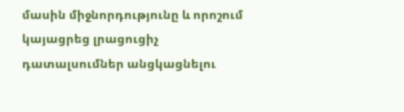մասին միջնորդությունը և որոշում կայացրեց լրացուցիչ դատալսումներ անցկացնելու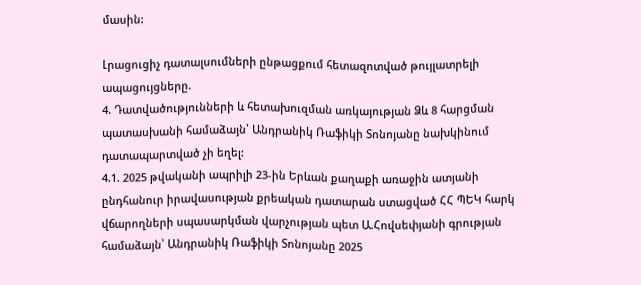մասին:

Լրացուցիչ դատալսումների ընթացքում հետազոտված թույլատրելի ապացույցները.
4. Դատվածությունների և հետախուզման առկայության Ձև 8 հարցման պատասխանի համաձայն՝ Անդրանիկ Ռաֆիկի Տոնոյանը նախկինում դատապարտված չի եղել:
4.1. 2025 թվականի ապրիլի 23-ին Երևան քաղաքի առաջին ատյանի ընդհանուր իրավասության քրեական դատարան ստացված ՀՀ ՊԵԿ հարկ վճարողների սպասարկման վարչության պետ Ա.Հովսեփյանի գրության համաձայն՝ Անդրանիկ Ռաֆիկի Տոնոյանը 2025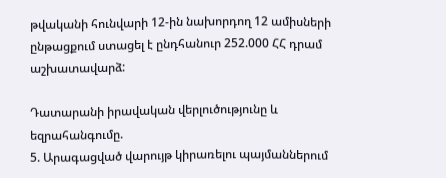թվականի հունվարի 12-ին նախորդող 12 ամիսների ընթացքում ստացել է ընդհանուր 252.000 ՀՀ դրամ աշխատավարձ:

Դատարանի իրավական վերլուծությունը և եզրահանգումը.
5. Արագացված վարույթ կիրառելու պայմաններում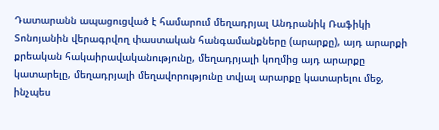Դատարանն ապացուցված է համարում մեղադրյալ Անդրանիկ Ռաֆիկի Տոնոյանին վերագրվող փաստական հանգամանքները (արարքը), այդ արարքի քրեական հակաիրավականությունը, մեղադրյալի կողմից այդ արարքը կատարելը, մեղադրյալի մեղավորությունը տվյալ արարքը կատարելու մեջ, ինչպես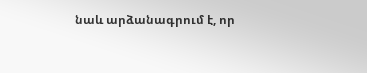նաև արձանագրում է, որ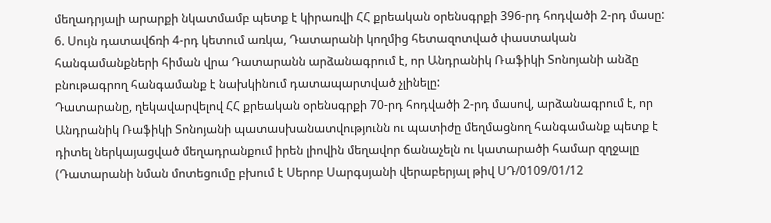մեղադրյալի արարքի նկատմամբ պետք է կիրառվի ՀՀ քրեական օրենսգրքի 396-րդ հոդվածի 2-րդ մասը:
6. Սույն դատավճռի 4-րդ կետում առկա, Դատարանի կողմից հետազոտված փաստական հանգամանքների հիման վրա Դատարանն արձանագրում է, որ Անդրանիկ Ռաֆիկի Տոնոյանի անձը բնութագրող հանգամանք է նախկինում դատապարտված չլինելը:
Դատարանը, ղեկավարվելով ՀՀ քրեական օրենսգրքի 70-րդ հոդվածի 2-րդ մասով, արձանագրում է, որ Անդրանիկ Ռաֆիկի Տոնոյանի պատասխանատվությունն ու պատիժը մեղմացնող հանգամանք պետք է դիտել ներկայացված մեղադրանքում իրեն լիովին մեղավոր ճանաչելն ու կատարածի համար զղջալը (Դատարանի նման մոտեցումը բխում է Սերոբ Սարգսյանի վերաբերյալ թիվ ՍԴ/0109/01/12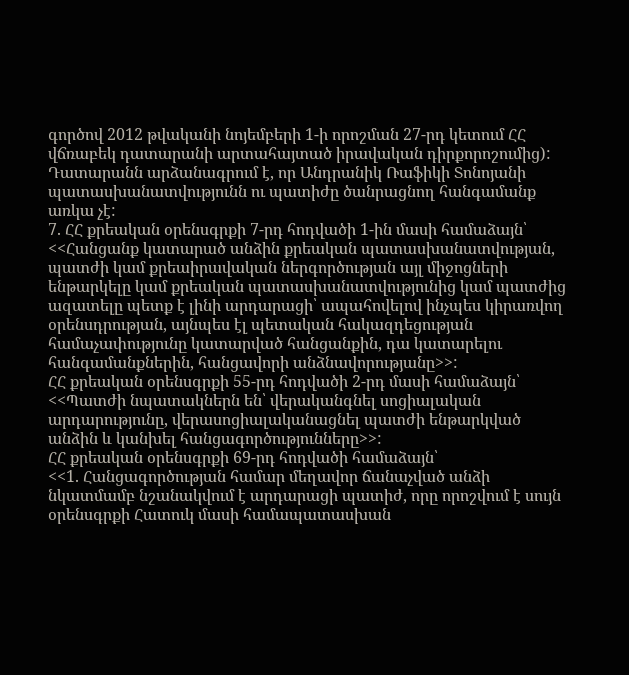գործով 2012 թվականի նոյեմբերի 1-ի որոշման 27-րդ կետում ՀՀ վճռաբեկ դատարանի արտահայտած իրավական դիրքորոշումից):
Դատարանն արձանագրում է, որ Անդրանիկ Ռաֆիկի Տոնոյանի պատասխանատվությունն ու պատիժը ծանրացնող հանգամանք առկա չէ:
7. ՀՀ քրեական օրենսգրքի 7-րդ հոդվածի 1-ին մասի համաձայն՝
<<Հանցանք կատարած անձին քրեական պատասխանատվության, պատժի կամ քրեաիրավական ներգործության այլ միջոցների ենթարկելը կամ քրեական պատասխանատվությունից կամ պատժից ազատելը պետք է լինի արդարացի՝ ապահովելով ինչպես կիրառվող օրենսդրության, այնպես էլ պետական հակազդեցության համաչափությունը կատարված հանցանքին, դա կատարելու հանգամանքներին, հանցավորի անձնավորությանը>>:
ՀՀ քրեական օրենսգրքի 55-րդ հոդվածի 2-րդ մասի համաձայն՝
<<Պատժի նպատակներն են՝ վերականգնել սոցիալական արդարությունը, վերասոցիալականացնել պատժի ենթարկված անձին և կանխել հանցագործությունները>>:
ՀՀ քրեական օրենսգրքի 69-րդ հոդվածի համաձայն՝
<<1. Հանցագործության համար մեղավոր ճանաչված անձի նկատմամբ նշանակվում է արդարացի պատիժ, որը որոշվում է սույն օրենսգրքի Հատուկ մասի համապատասխան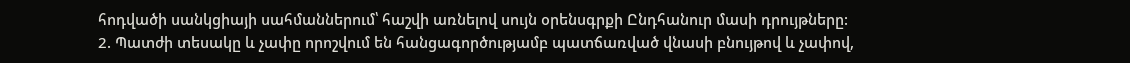հոդվածի սանկցիայի սահմաններում՝ հաշվի առնելով սույն օրենսգրքի Ընդհանուր մասի դրույթները:
2. Պատժի տեսակը և չափը որոշվում են հանցագործությամբ պատճառված վնասի բնույթով և չափով,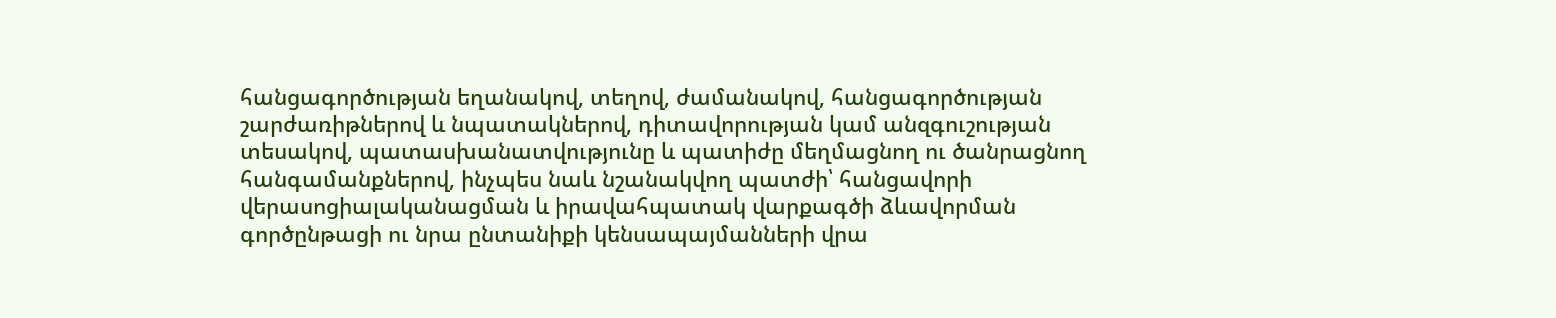հանցագործության եղանակով, տեղով, ժամանակով, հանցագործության շարժառիթներով և նպատակներով, դիտավորության կամ անզգուշության տեսակով, պատասխանատվությունը և պատիժը մեղմացնող ու ծանրացնող հանգամանքներով, ինչպես նաև նշանակվող պատժի՝ հանցավորի վերասոցիալականացման և իրավահպատակ վարքագծի ձևավորման գործընթացի ու նրա ընտանիքի կենսապայմանների վրա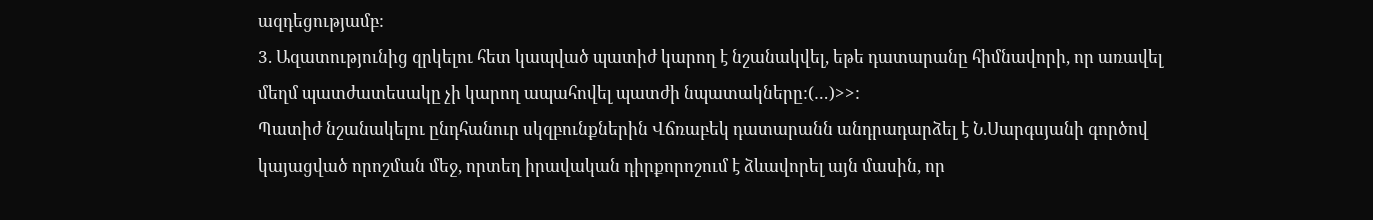ազդեցությամբ:
3. Ազատությունից զրկելու հետ կապված պատիժ կարող է նշանակվել, եթե դատարանը հիմնավորի, որ առավել մեղմ պատժատեսակը չի կարող ապահովել պատժի նպատակները:(…)>>:
Պատիժ նշանակելու ընդհանուր սկզբունքներին Վճռաբեկ դատարանն անդրադարձել է Ն.Սարգսյանի գործով կայացված որոշման մեջ, որտեղ իրավական դիրքորոշում է ձևավորել այն մասին, որ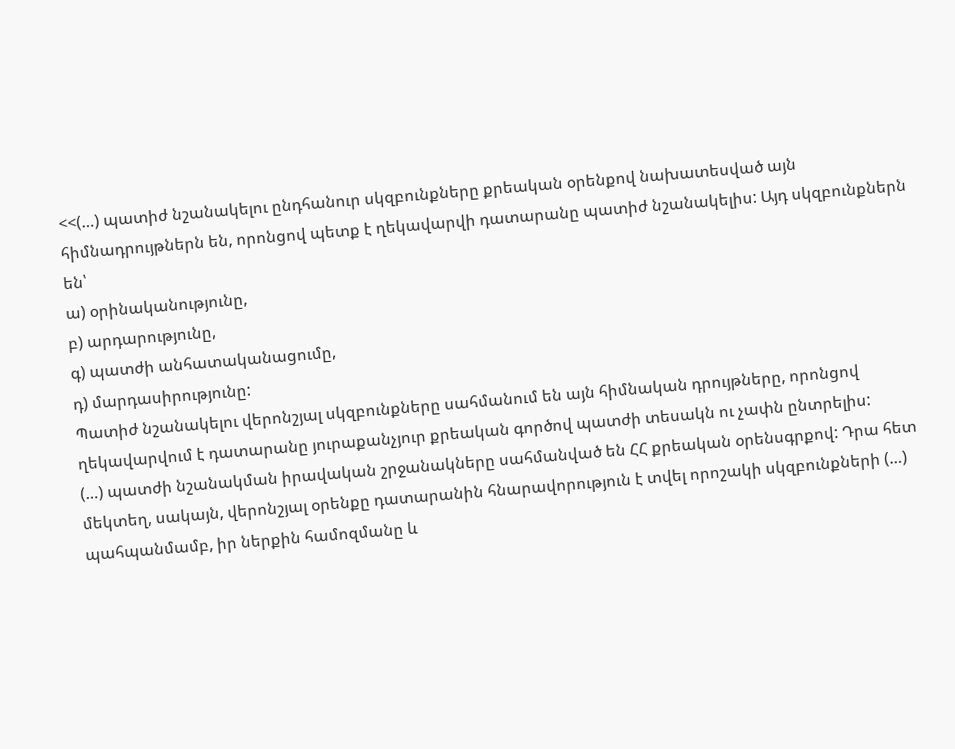<<(…) պատիժ նշանակելու ընդհանուր սկզբունքները քրեական օրենքով նախատեսված այն հիմնադրույթներն են, որոնցով պետք է ղեկավարվի դատարանը պատիժ նշանակելիս: Այդ սկզբունքներն են՝
ա) օրինականությունը,
բ) արդարությունը,
գ) պատժի անհատականացումը,
դ) մարդասիրությունը:
Պատիժ նշանակելու վերոնշյալ սկզբունքները սահմանում են այն հիմնական դրույթները, որոնցով ղեկավարվում է դատարանը յուրաքանչյուր քրեական գործով պատժի տեսակն ու չափն ընտրելիս:
(…) պատժի նշանակման իրավական շրջանակները սահմանված են ՀՀ քրեական օրենսգրքով: Դրա հետ մեկտեղ, սակայն, վերոնշյալ օրենքը դատարանին հնարավորություն է տվել որոշակի սկզբունքների (…) պահպանմամբ, իր ներքին համոզմանը և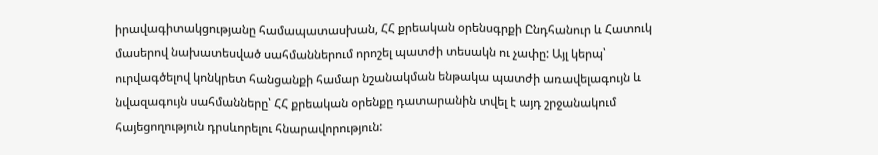իրավագիտակցությանը համապատասխան, ՀՀ քրեական օրենսգրքի Ընդհանուր և Հատուկ մասերով նախատեսված սահմաններում որոշել պատժի տեսակն ու չափը: Այլ կերպ՝ ուրվագծելով կոնկրետ հանցանքի համար նշանակման ենթակա պատժի առավելագույն և նվազագույն սահմանները՝ ՀՀ քրեական օրենքը դատարանին տվել է այդ շրջանակում հայեցողություն դրսևորելու հնարավորություն: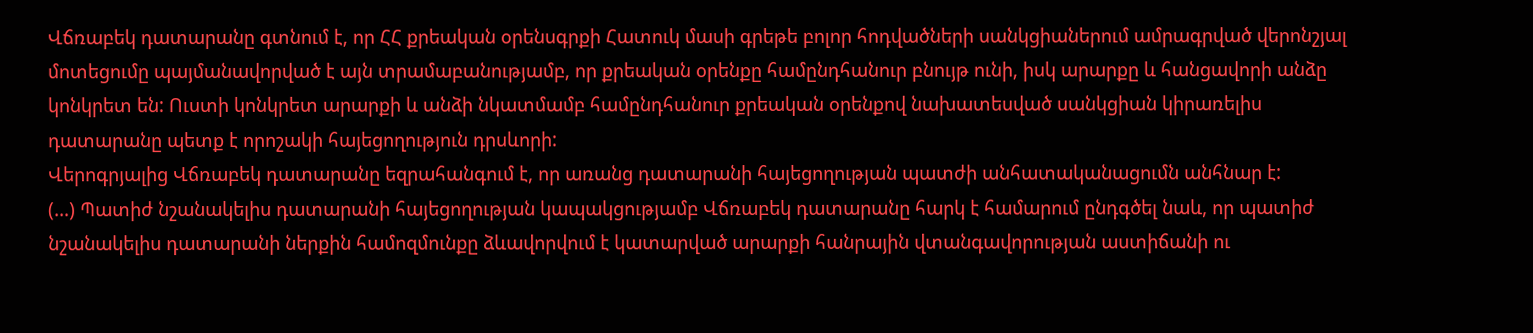Վճռաբեկ դատարանը գտնում է, որ ՀՀ քրեական օրենսգրքի Հատուկ մասի գրեթե բոլոր հոդվածների սանկցիաներում ամրագրված վերոնշյալ մոտեցումը պայմանավորված է այն տրամաբանությամբ, որ քրեական օրենքը համընդհանուր բնույթ ունի, իսկ արարքը և հանցավորի անձը կոնկրետ են: Ուստի կոնկրետ արարքի և անձի նկատմամբ համընդհանուր քրեական օրենքով նախատեսված սանկցիան կիրառելիս դատարանը պետք է որոշակի հայեցողություն դրսևորի:
Վերոգրյալից Վճռաբեկ դատարանը եզրահանգում է, որ առանց դատարանի հայեցողության պատժի անհատականացումն անհնար է:
(…) Պատիժ նշանակելիս դատարանի հայեցողության կապակցությամբ Վճռաբեկ դատարանը հարկ է համարում ընդգծել նաև, որ պատիժ նշանակելիս դատարանի ներքին համոզմունքը ձևավորվում է կատարված արարքի հանրային վտանգավորության աստիճանի ու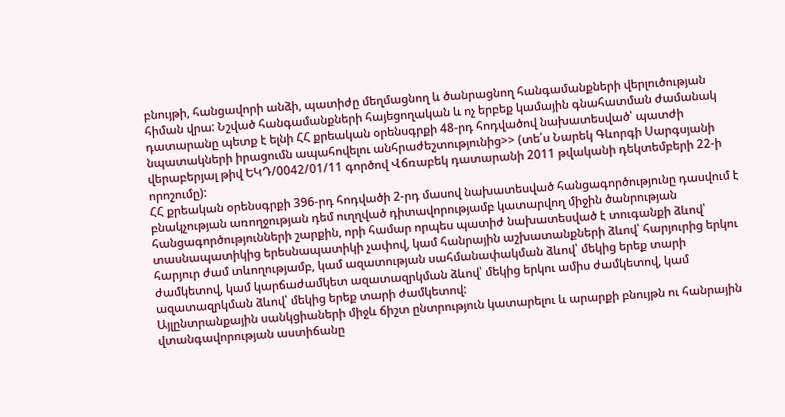բնույթի, հանցավորի անձի, պատիժը մեղմացնող և ծանրացնող հանգամանքների վերլուծության հիման վրա: Նշված հանգամանքների հայեցողական և ոչ երբեք կամային գնահատման ժամանակ դատարանը պետք է ելնի ՀՀ քրեական օրենսգրքի 48-րդ հոդվածով նախատեսված՝ պատժի նպատակների իրացումն ապահովելու անհրաժեշտությունից>> (տե՛ս Նարեկ Գևորգի Սարգսյանի վերաբերյալ թիվ ԵԿԴ/0042/01/11 գործով Վճռաբեկ դատարանի 2011 թվականի դեկտեմբերի 22-ի որոշումը):
ՀՀ քրեական օրենսգրքի 396-րդ հոդվածի 2-րդ մասով նախատեսված հանցագործությունը դասվում է բնակչության առողջության դեմ ուղղված դիտավորությամբ կատարվող միջին ծանրության հանցագործությունների շարքին, որի համար որպես պատիժ նախատեսված է տուգանքի ձևով՝ տասնապատիկից երեսնապատիկի չափով, կամ հանրային աշխատանքների ձևով՝ հարյուրից երկու հարյուր ժամ տևողությամբ, կամ ազատության սահմանափակման ձևով՝ մեկից երեք տարի ժամկետով, կամ կարճաժամկետ ազատազրկման ձևով՝ մեկից երկու ամիս ժամկետով, կամ ազատազրկման ձևով՝ մեկից երեք տարի ժամկետով:
Այլընտրանքային սանկցիաների միջև ճիշտ ընտրություն կատարելու և արարքի բնույթն ու հանրային վտանգավորության աստիճանը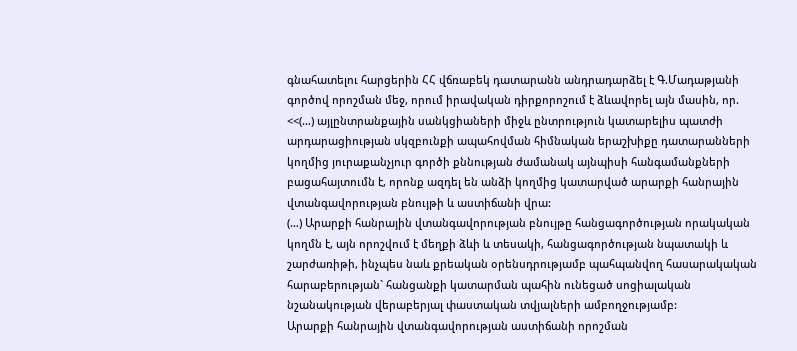գնահատելու հարցերին ՀՀ վճռաբեկ դատարանն անդրադարձել է Գ.Մադաթյանի գործով որոշման մեջ, որում իրավական դիրքորոշում է ձևավորել այն մասին, որ. <<(…) այլընտրանքային սանկցիաների միջև ընտրություն կատարելիս պատժի արդարացիության սկզբունքի ապահովման հիմնական երաշխիքը դատարանների կողմից յուրաքանչյուր գործի քննության ժամանակ այնպիսի հանգամանքների բացահայտումն է, որոնք ազդել են անձի կողմից կատարված արարքի հանրային վտանգավորության բնույթի և աստիճանի վրա:
(…) Արարքի հանրային վտանգավորության բնույթը հանցագործության որակական կողմն է, այն որոշվում է մեղքի ձևի և տեսակի, հանցագործության նպատակի և շարժառիթի, ինչպես նաև քրեական օրենսդրությամբ պահպանվող հասարակական հարաբերության` հանցանքի կատարման պահին ունեցած սոցիալական նշանակության վերաբերյալ փաստական տվյալների ամբողջությամբ:
Արարքի հանրային վտանգավորության աստիճանի որոշման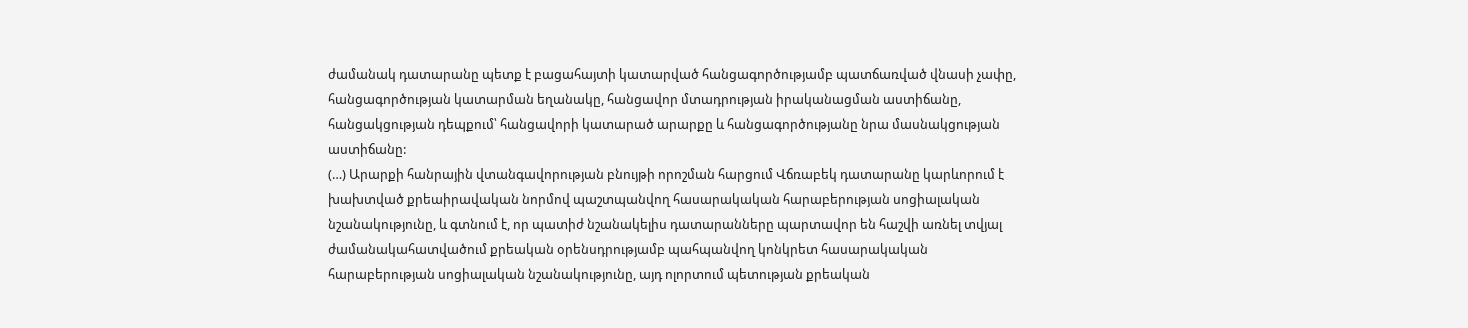ժամանակ դատարանը պետք է բացահայտի կատարված հանցագործությամբ պատճառված վնասի չափը, հանցագործության կատարման եղանակը, հանցավոր մտադրության իրականացման աստիճանը, հանցակցության դեպքում՝ հանցավորի կատարած արարքը և հանցագործությանը նրա մասնակցության աստիճանը:
(…) Արարքի հանրային վտանգավորության բնույթի որոշման հարցում Վճռաբեկ դատարանը կարևորում է խախտված քրեաիրավական նորմով պաշտպանվող հասարակական հարաբերության սոցիալական նշանակությունը, և գտնում է, որ պատիժ նշանակելիս դատարանները պարտավոր են հաշվի առնել տվյալ ժամանակահատվածում քրեական օրենսդրությամբ պահպանվող կոնկրետ հասարակական հարաբերության սոցիալական նշանակությունը, այդ ոլորտում պետության քրեական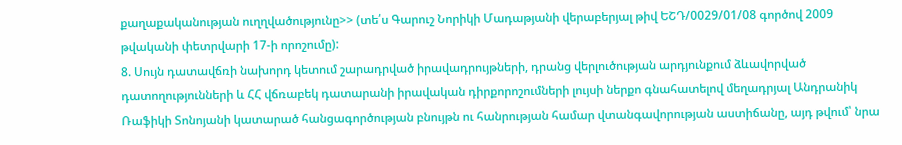քաղաքականության ուղղվածությունը>> (տե՛ս Գարուշ Նորիկի Մադաթյանի վերաբերյալ թիվ ԵՇԴ/0029/01/08 գործով 2009 թվականի փետրվարի 17-ի որոշումը):
8. Սույն դատավճռի նախորդ կետում շարադրված իրավադրույթների, դրանց վերլուծության արդյունքում ձևավորված դատողությունների և ՀՀ վճռաբեկ դատարանի իրավական դիրքորոշումների լույսի ներքո գնահատելով մեղադրյալ Անդրանիկ Ռաֆիկի Տոնոյանի կատարած հանցագործության բնույթն ու հանրության համար վտանգավորության աստիճանը, այդ թվում՝ նրա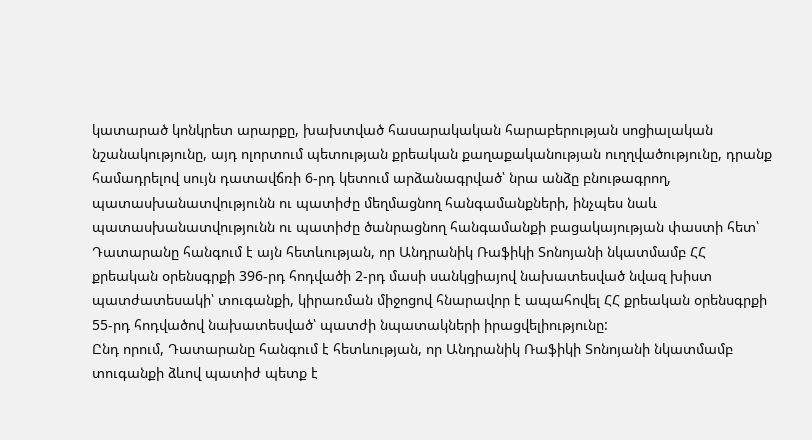կատարած կոնկրետ արարքը, խախտված հասարակական հարաբերության սոցիալական նշանակությունը, այդ ոլորտում պետության քրեական քաղաքականության ուղղվածությունը, դրանք համադրելով սույն դատավճռի 6-րդ կետում արձանագրված՝ նրա անձը բնութագրող, պատասխանատվությունն ու պատիժը մեղմացնող հանգամանքների, ինչպես նաև պատասխանատվությունն ու պատիժը ծանրացնող հանգամանքի բացակայության փաստի հետ՝ Դատարանը հանգում է այն հետևության, որ Անդրանիկ Ռաֆիկի Տոնոյանի նկատմամբ ՀՀ քրեական օրենսգրքի 396-րդ հոդվածի 2-րդ մասի սանկցիայով նախատեսված նվազ խիստ պատժատեսակի՝ տուգանքի, կիրառման միջոցով հնարավոր է ապահովել ՀՀ քրեական օրենսգրքի 55-րդ հոդվածով նախատեսված՝ պատժի նպատակների իրացվելիությունը:
Ընդ որում, Դատարանը հանգում է հետևության, որ Անդրանիկ Ռաֆիկի Տոնոյանի նկատմամբ տուգանքի ձևով պատիժ պետք է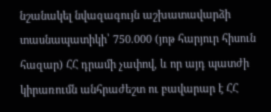նշանակել նվազագույն աշխատավարձի տասնապատիկի՝ 750.000 (յոթ հարյուր հիսուն հազար) ՀՀ դրամի չափով, և որ այդ պատժի կիրառումն անհրաժեշտ ու բավարար է ՀՀ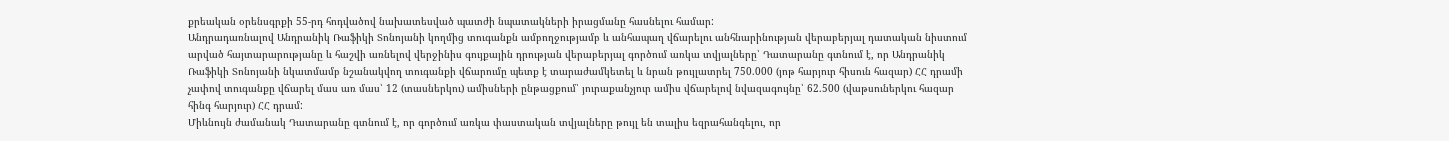քրեական օրենսգրքի 55-րդ հոդվածով նախատեսված պատժի նպատակների իրացմանը հասնելու համար:
Անդրադառնալով Անդրանիկ Ռաֆիկի Տոնոյանի կողմից տուգանքն ամբողջությամբ և անհապաղ վճարելու անհնարինության վերաբերյալ դատական նիստում արված հայտարարությանը և հաշվի առնելով վերջինիս գույքային դրության վերաբերյալ գործում առկա տվյալները՝ Դատարանը գտնում է, որ Անդրանիկ Ռաֆիկի Տոնոյանի նկատմամբ նշանակվող տուգանքի վճարումը պետք է տարաժամկետել և նրան թույլատրել 750.000 (յոթ հարյուր հիսուն հազար) ՀՀ դրամի չափով տուգանքը վճարել մաս առ մաս՝ 12 (տասներկու) ամիսների ընթացքում՝ յուրաքանչյուր ամիս վճարելով նվազագույնը՝ 62.500 (վաթսուներկու հազար հինգ հարյուր) ՀՀ դրամ:
Միևնույն ժամանակ Դատարանը գտնում է, որ գործում առկա փաստական տվյալները թույլ են տալիս եզրահանգելու, որ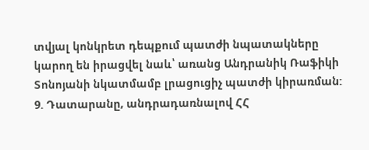տվյալ կոնկրետ դեպքում պատժի նպատակները կարող են իրացվել նաև՝ առանց Անդրանիկ Ռաֆիկի Տոնոյանի նկատմամբ լրացուցիչ պատժի կիրառման:
9. Դատարանը, անդրադառնալով ՀՀ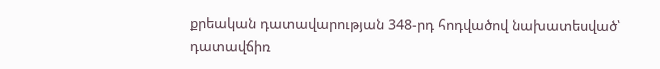քրեական դատավարության 348-րդ հոդվածով նախատեսված՝ դատավճիռ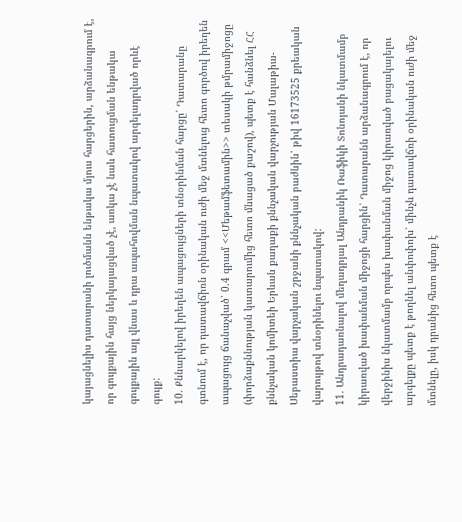կայացնելիս դատարանի լուծմանն ենթակա մյուս հարցերին, արձանագրում է, որ գույքային հայց ներկայացված չէ, առկա չէ նաև հատուցման ենթակա գույքային այլ վնաս և դրա ապահովման նպատակով արգելադրված որևէ գույք:
10. Քննարկելով իրեղեն ապացույցների տնօրինման հարցը՝ Դատարանը գտնում է, որ դատավճիռն օրինական ուժի մեջ մտնելուց հետո գործով իրեղեն ապացույց ճանաչված՝ 0.4 գրամ <<Մեթամֆետամին>> տեսակի թմրամիջոցը (փորձաքննության կատարումից հետո մնացած քաշով), պետք է հանձնել ՀՀ քննչական կոմիտեի Երևան քաղաքի քննչական վարչության Մալաթիա-Սեբաստիա վարչական շրջանի քննչական բաժնին՝ թիվ 16173525 քրեական վարույթով տնօրինելու նպատակով:
11. Անդրադառնալով մեղադրյալ Անդրանիկ Ռաֆիկի Տոնոյանի նկատմամբ կիրառված խափանման միջոցի հարցին՝ Դատարանն արձանագրում է, որ վերջինիս նկատմամբ որպես խափանման միջոց կիրառված բացակայելու արգելքը պետք է թողնել անփոփոխ՝ մինչև դատավճռի օրինական ուժի մեջ մտնելը, իսկ դրանից հետո պետք է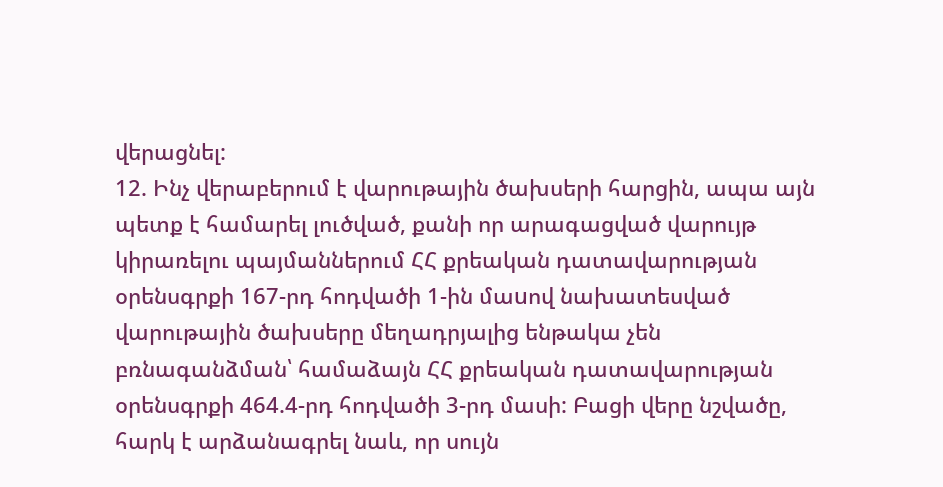վերացնել:
12. Ինչ վերաբերում է վարութային ծախսերի հարցին, ապա այն պետք է համարել լուծված, քանի որ արագացված վարույթ կիրառելու պայմաններում ՀՀ քրեական դատավարության օրենսգրքի 167-րդ հոդվածի 1-ին մաuով նախատեսված վարութային ծախսերը մեղադրյալից ենթակա չեն բռնագանձման՝ համաձայն ՀՀ քրեական դատավարության օրենսգրքի 464.4-րդ հոդվածի 3-րդ մասի: Բացի վերը նշվածը, հարկ է արձանագրել նաև, որ սույն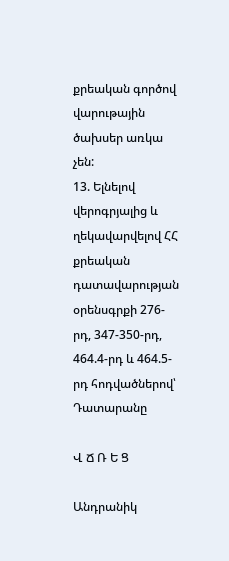քրեական գործով վարութային ծախսեր առկա չեն:
13. Ելնելով վերոգրյալից և ղեկավարվելով ՀՀ քրեական դատավարության օրենսգրքի 276-րդ, 347-350-րդ, 464.4-րդ և 464.5-րդ հոդվածներով՝ Դատարանը

Վ Ճ Ռ Ե Ց

Անդրանիկ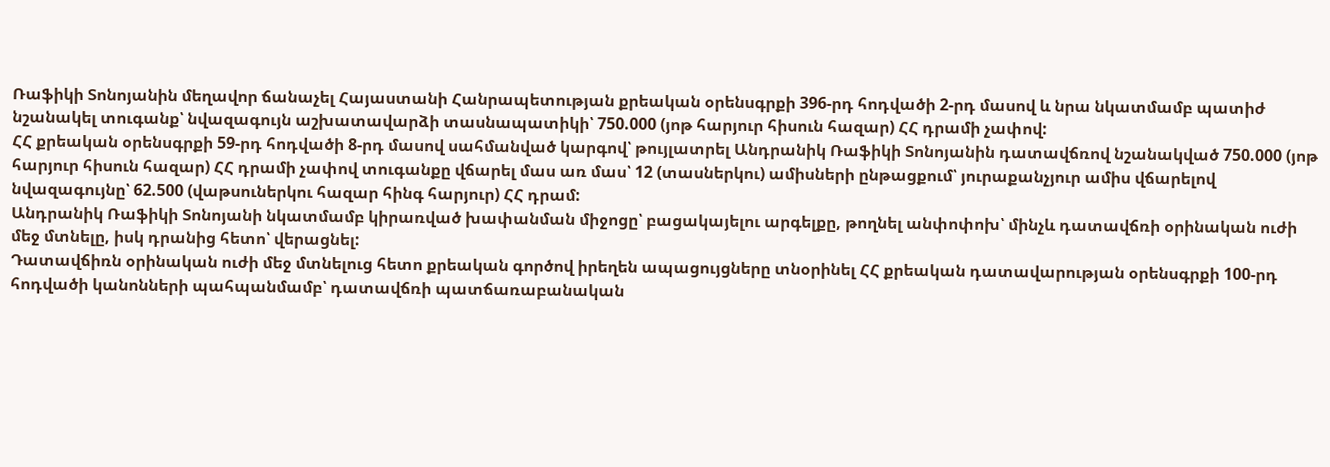Ռաֆիկի Տոնոյանին մեղավոր ճանաչել Հայաստանի Հանրապետության քրեական օրենսգրքի 396-րդ հոդվածի 2-րդ մասով և նրա նկատմամբ պատիժ նշանակել տուգանք՝ նվազագույն աշխատավարձի տասնապատիկի՝ 750.000 (յոթ հարյուր հիսուն հազար) ՀՀ դրամի չափով:
ՀՀ քրեական օրենսգրքի 59-րդ հոդվածի 8-րդ մասով սահմանված կարգով՝ թույլատրել Անդրանիկ Ռաֆիկի Տոնոյանին դատավճռով նշանակված 750.000 (յոթ հարյուր հիսուն հազար) ՀՀ դրամի չափով տուգանքը վճարել մաս առ մաս՝ 12 (տասներկու) ամիսների ընթացքում՝ յուրաքանչյուր ամիս վճարելով նվազագույնը՝ 62.500 (վաթսուներկու հազար հինգ հարյուր) ՀՀ դրամ:
Անդրանիկ Ռաֆիկի Տոնոյանի նկատմամբ կիրառված խափանման միջոցը՝ բացակայելու արգելքը, թողնել անփոփոխ՝ մինչև դատավճռի օրինական ուժի մեջ մտնելը, իսկ դրանից հետո՝ վերացնել:
Դատավճիռն օրինական ուժի մեջ մտնելուց հետո քրեական գործով իրեղեն ապացույցները տնօրինել ՀՀ քրեական դատավարության օրենսգրքի 100-րդ հոդվածի կանոնների պահպանմամբ՝ դատավճռի պատճառաբանական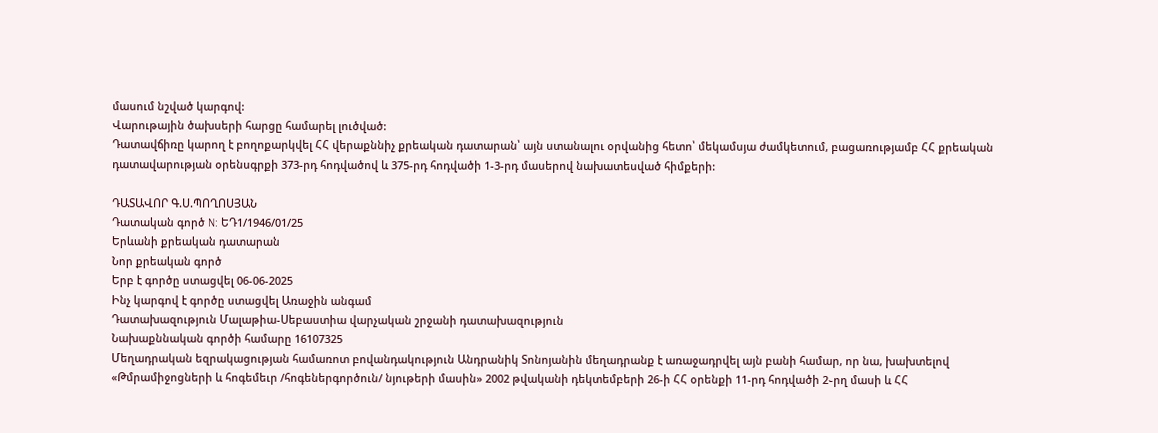մասում նշված կարգով:
Վարութային ծախսերի հարցը համարել լուծված:
Դատավճիռը կարող է բողոքարկվել ՀՀ վերաքննիչ քրեական դատարան՝ այն ստանալու օրվանից հետո՝ մեկամսյա ժամկետում, բացառությամբ ՀՀ քրեական դատավարության օրենսգրքի 373-րդ հոդվածով և 375-րդ հոդվածի 1-3-րդ մասերով նախատեսված հիմքերի:

ԴԱՏԱՎՈՐ Գ.Ս.ՊՈՂՈՍՅԱՆ
Դատական գործ N: ԵԴ1/1946/01/25
Երևանի քրեական դատարան
Նոր քրեական գործ
Երբ է գործը ստացվել 06-06-2025
Ինչ կարգով է գործը ստացվել Առաջին անգամ
Դատախազություն Մալաթիա-Սեբաստիա վարչական շրջանի դատախազություն
Նախաքննական գործի համարը 16107325
Մեղադրական եզրակացության համառոտ բովանդակություն Անդրանիկ Տոնոյանին մեղադրանք է առաջադրվել այն բանի համար, որ նա, խախտելով «Թմրամիջոցների և հոգեմեւր /հոգեներգործուն/ նյութերի մասին» 2002 թվականի դեկտեմբերի 26-ի ՀՀ օրենքի 11-րդ հոդվածի 2֊րղ մասի և ՀՀ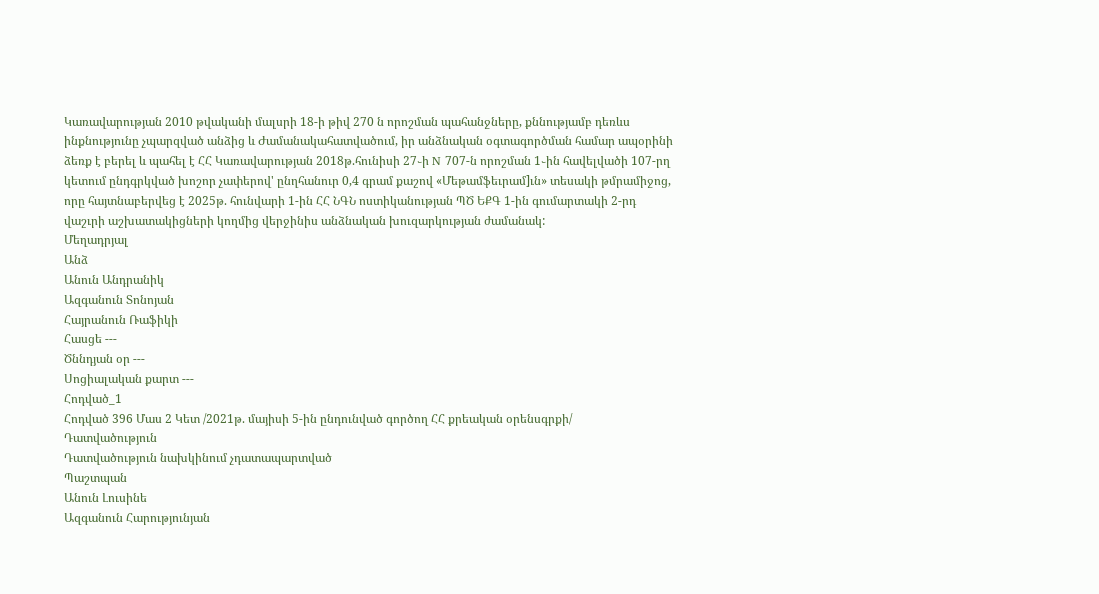Կառավարության 2010 թվականի մալսրի 18-ի թիվ 270 ն որոշման պահանջները, քննությամբ դեռևս ինքնությունը չպարզված անձից և Ժամանակահատվածում, իր անձնական օգտագործման համար ապօրինի ձեռք է բերել և պահել է ՀՀ Կառավարության 2018թ.հունիսի 27֊ի N 707-ն որոշման 1֊ին հավելվածի 107-րղ կետում ընդգրկված խոշոր չափերով' ընղհանուր 0,4 գրամ քաշով «Մեթամֆեւրամ]ւն» տեսակի թմրամիջոց, որը հայտնաբերվեց է 2025թ. հունվարի 1-ին ՀՀ ՆԳՆ ոստիկանության ՊԾ ԵՔԳ 1-ին գումարտակի 2-րդ վաշւրի աշխատակիցների կողմից վերջինիս անձնական խուզարկության ժամանակ:
Մեղադրյալ
Անձ
Անուն Անդրանիկ
Ազգանուն Տոնոյան
Հայրանուն Ռաֆիկի
Հասցե ---
Ծննդյան օր ---
Սոցիալական քարտ ---
Հոդված_1
Հոդված 396 Մաս 2 Կետ /2021թ. մայիսի 5-ին ընդունված գործող ՀՀ քրեական օրենսգրքի/
Դատվածություն
Դատվածություն նախկինում չդատապարտված
Պաշտպան
Անուն Լուսինե
Ազգանուն Հարությունյան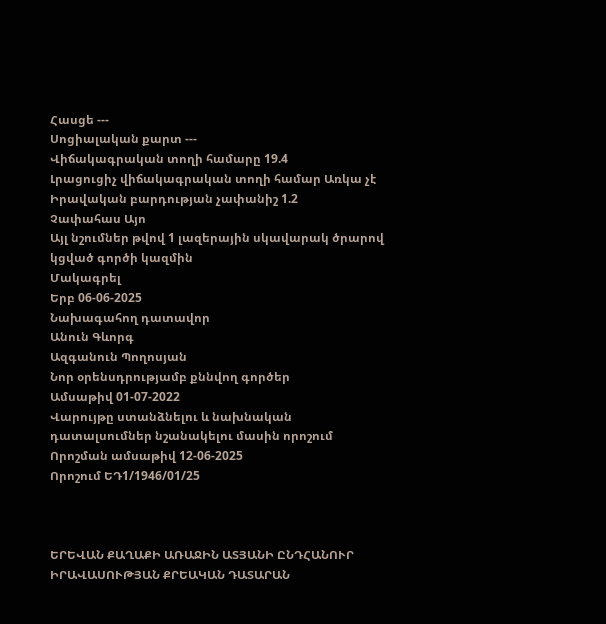Հասցե ---
Սոցիալական քարտ ---
Վիճակագրական տողի համարը 19.4
Լրացուցիչ վիճակագրական տողի համար Առկա չէ
Իրավական բարդության չափանիշ 1.2
Չափահաս Այո
Այլ նշումներ թվով 1 լազերային սկավարակ ծրարով կցված գործի կազմին
Մակագրել
Երբ 06-06-2025
Նախագահող դատավոր
Անուն Գևորգ
Ազգանուն Պողոսյան
Նոր օրենսդրությամբ քննվող գործեր
Ամսաթիվ 01-07-2022
Վարույթը ստանձնելու և նախնական դատալսումներ նշանակելու մասին որոշում
Որոշման ամսաթիվ 12-06-2025
Որոշում ԵԴ1/1946/01/25



ԵՐԵՎԱՆ ՔԱՂԱՔԻ ԱՌԱՋԻՆ ԱՏՅԱՆԻ ԸՆԴՀԱՆՈՒՐ
ԻՐԱՎԱՍՈՒԹՅԱՆ ՔՐԵԱԿԱՆ ԴԱՏԱՐԱՆ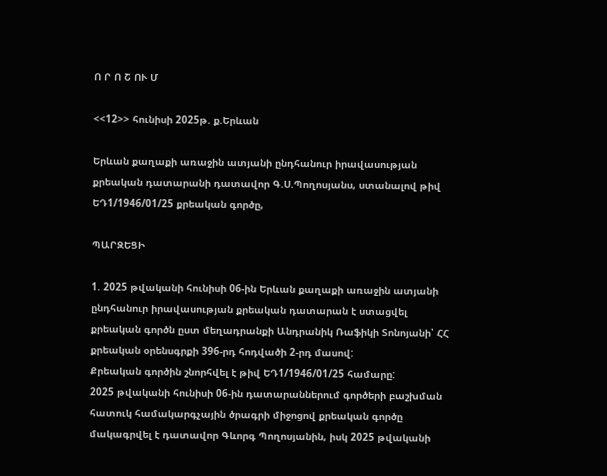Ո Ր Ո Շ ՈՒ Մ

<<12>> հունիսի 2025թ. ք.Երևան

Երևան քաղաքի առաջին ատյանի ընդհանուր իրավասության քրեական դատարանի դատավոր Գ.Ս.Պողոսյանս, ստանալով թիվ ԵԴ1/1946/01/25 քրեական գործը,

ՊԱՐԶԵՑԻ

1. 2025 թվականի հունիսի 06-ին Երևան քաղաքի առաջին ատյանի ընդհանուր իրավասության քրեական դատարան է ստացվել քրեական գործն ըստ մեղադրանքի Անդրանիկ Ռաֆիկի Տոնոյանի՝ ՀՀ քրեական օրենսգրքի 396-րդ հոդվածի 2-րդ մասով:
Քրեական գործին շնորհվել է թիվ ԵԴ1/1946/01/25 համարը:
2025 թվականի հունիսի 06-ին դատարաններում գործերի բաշխման հատուկ համակարգչային ծրագրի միջոցով քրեական գործը մակագրվել է դատավոր Գևորգ Պողոսյանին, իսկ 2025 թվականի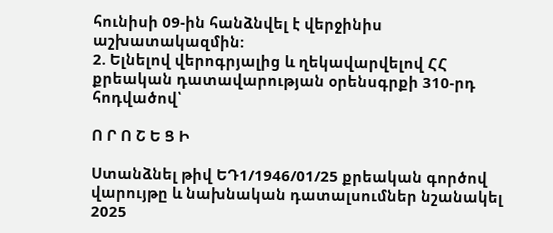հունիսի 09-ին հանձնվել է վերջինիս աշխատակազմին:
2. Ելնելով վերոգրյալից և ղեկավարվելով ՀՀ քրեական դատավարության օրենսգրքի 310-րդ հոդվածով՝

Ո Ր Ո Շ Ե Ց Ի

Ստանձնել թիվ ԵԴ1/1946/01/25 քրեական գործով վարույթը և նախնական դատալսումներ նշանակել 2025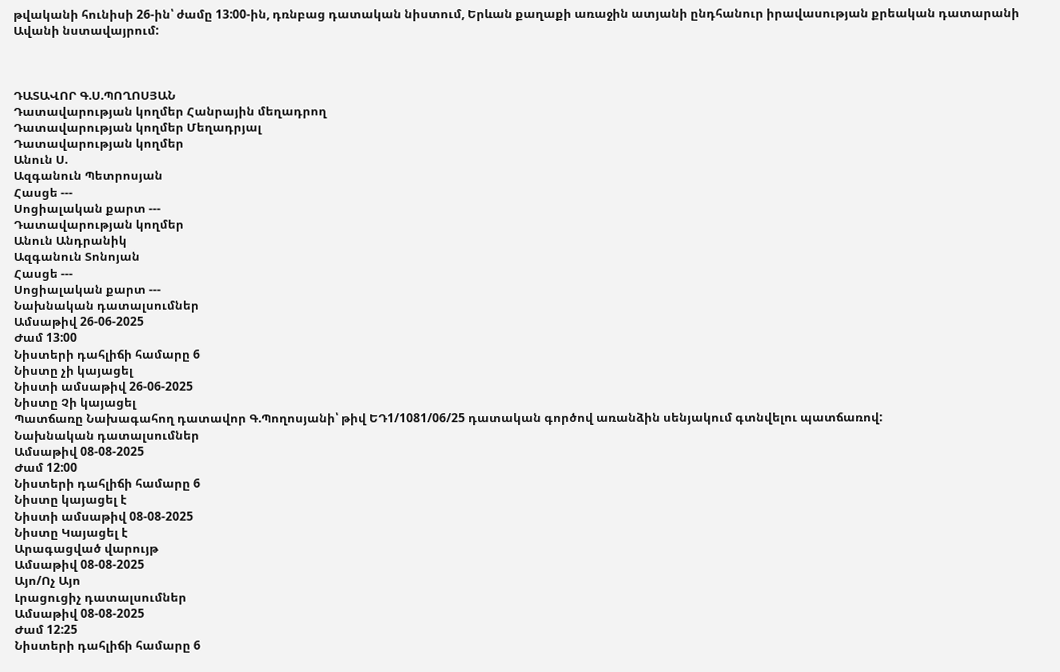թվականի հունիսի 26-ին՝ ժամը 13:00-ին, դռնբաց դատական նիստում, Երևան քաղաքի առաջին ատյանի ընդհանուր իրավասության քրեական դատարանի Ավանի նստավայրում:



ԴԱՏԱՎՈՐ Գ.Ս.ՊՈՂՈՍՅԱՆ
Դատավարության կողմեր Հանրային մեղադրող
Դատավարության կողմեր Մեղադրյալ
Դատավարության կողմեր
Անուն Ս.
Ազգանուն Պետրոսյան
Հասցե ---
Սոցիալական քարտ ---
Դատավարության կողմեր
Անուն Անդրանիկ
Ազգանուն Տոնոյան
Հասցե ---
Սոցիալական քարտ ---
Նախնական դատալսումներ
Ամսաթիվ 26-06-2025
Ժամ 13:00
Նիստերի դահլիճի համարը 6
Նիստը չի կայացել
Նիստի ամսաթիվ 26-06-2025
Նիստը Չի կայացել
Պատճառը Նախագահող դատավոր Գ.Պողոսյանի՝ թիվ ԵԴ1/1081/06/25 դատական գործով առանձին սենյակում գտնվելու պատճառով:
Նախնական դատալսումներ
Ամսաթիվ 08-08-2025
Ժամ 12:00
Նիստերի դահլիճի համարը 6
Նիստը կայացել է
Նիստի ամսաթիվ 08-08-2025
Նիստը Կայացել է
Արագացված վարույթ
Ամսաթիվ 08-08-2025
Այո/Ոչ Այո
Լրացուցիչ դատալսումներ
Ամսաթիվ 08-08-2025
Ժամ 12:25
Նիստերի դահլիճի համարը 6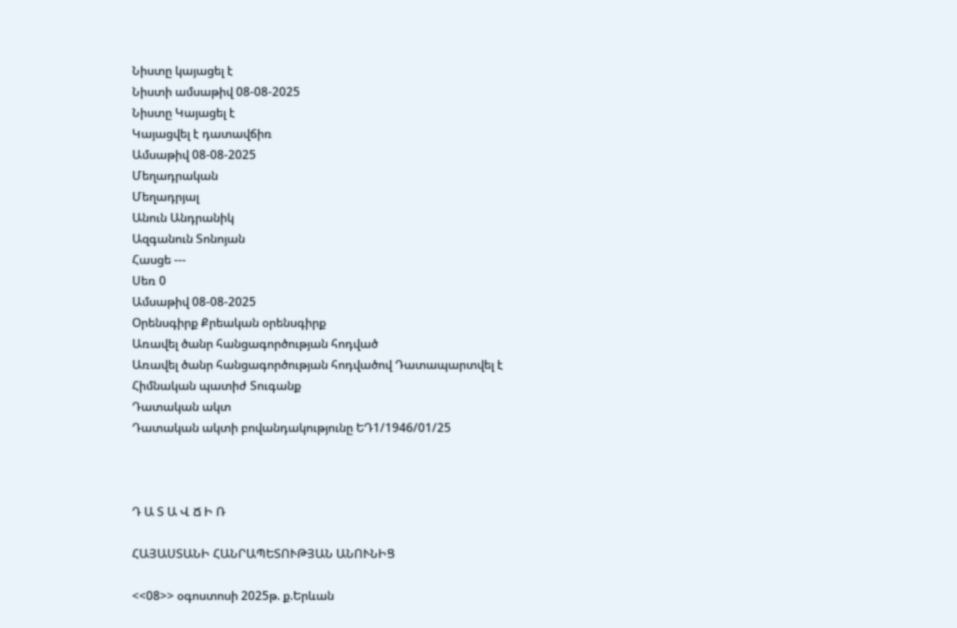Նիստը կայացել է
Նիստի ամսաթիվ 08-08-2025
Նիստը Կայացել է
Կայացվել է դատավճիռ
Ամսաթիվ 08-08-2025
Մեղադրական
Մեղադրյալ
Անուն Անդրանիկ
Ազգանուն Տոնոյան
Հասցե ---
Սեռ 0
Ամսաթիվ 08-08-2025
Օրենսգիրք Քրեական օրենսգիրք
Առավել ծանր հանցագործության հոդված
Առավել ծանր հանցագործության հոդվածով Դատապարտվել է
Հիմնական պատիժ Տուգանք
Դատական ակտ
Դատական ակտի բովանդակությունը ԵԴ1/1946/01/25



Դ Ա Տ Ա Վ Ճ Ի Ռ

ՀԱՅԱՍՏԱՆԻ ՀԱՆՐԱՊԵՏՈՒԹՅԱՆ ԱՆՈՒՆԻՑ

<<08>> օգոստոսի 2025թ. ք.Երևան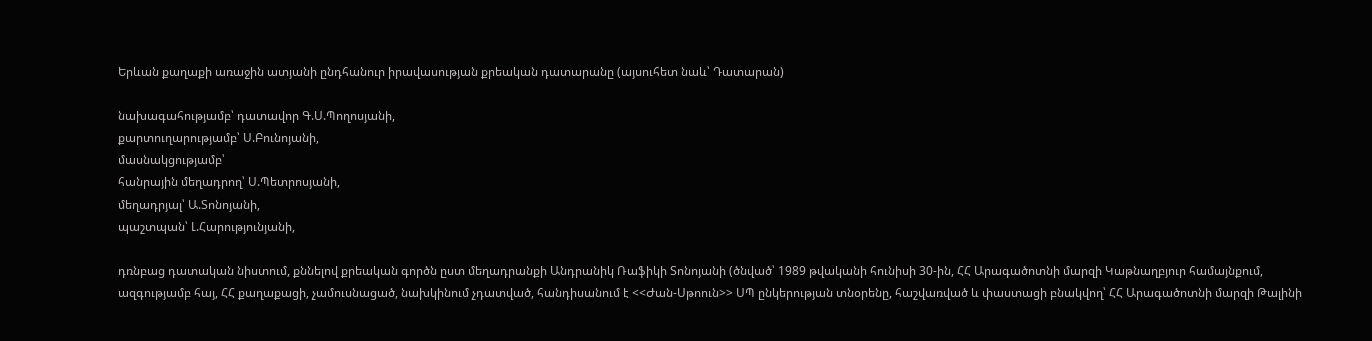Երևան քաղաքի առաջին ատյանի ընդհանուր իրավասության քրեական դատարանը (այսուհետ նաև՝ Դատարան)

նախագահությամբ՝ դատավոր Գ.Ս.Պողոսյանի,
քարտուղարությամբ՝ Ս.Բունոյանի,
մասնակցությամբ՝
հանրային մեղադրող՝ Ս.Պետրոսյանի,
մեղադրյալ՝ Ա.Տոնոյանի,
պաշտպան՝ Լ.Հարությունյանի,

դռնբաց դատական նիստում, քննելով քրեական գործն ըստ մեղադրանքի Անդրանիկ Ռաֆիկի Տոնոյանի (ծնված՝ 1989 թվականի հունիսի 30-ին, ՀՀ Արագածոտնի մարզի Կաթնաղբյուր համայնքում, ազգությամբ հայ, ՀՀ քաղաքացի, չամուսնացած, նախկինում չդատված, հանդիսանում է <<Ժան-Սթոուն>> ՍՊ ընկերության տնօրենը, հաշվառված և փաստացի բնակվող՝ ՀՀ Արագածոտնի մարզի Թալինի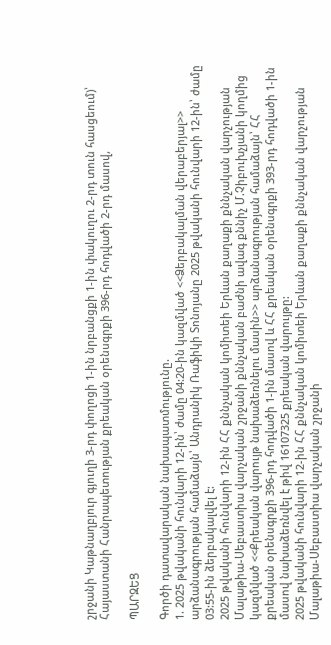շրջանի Կաթնաղբյուր գյուղի 3-րդ փողոցի 1-ին նրբանցքի 1-ին փակուղու 2-րդ տուն հասցեում)՝ Հայաստանի Հանրապետության քրեական օրենսգրքի 396-րդ հոդվածի 2-րդ մասով,

ՊԱՐԶԵՑ

Գործի դատավարական նախապատմությունը.
1. 2025 թվականի հունվարի 12-ին՝ ժամը 04:20-ին կազմված <<Ձերբակալման վերաբերյալ>> արձանագրության համաձայն՝ Անդրանիկ Ռաֆիկի Տոնոյանը 2025 թվականի հունվարի 12-ին՝ ժամը 03:55-ին ձերբակալվել է:
2025 թվականի հունվարի 12-ին ՀՀ քննչական կոմիտեի Երևան քաղաքի քննչական վարչության Մալաթիա-Սեբաստիա վարչական շրջանի քննչական բաժնի ավագ քննիչ Մ.Չիբուխչյանի կողմից կազմված <<Քրեական վարույթ նախաձեռնելու մասին>> արձանագրության համաձայն՝ ՀՀ քրեական օրենսգրքի 396-րդ հոդվածի 1-ին մասով և ՀՀ քրեական օրենսգրքի 393-րդ հոդվածի 1-ին մասով նախաձեռնվել է թիվ 16107325 քրեական վարույթը:
2025 թվականի հունվարի 12-ին ՀՀ քննչական կոմիտեի Երևան քաղաքի քննչական վարչության Մալաթիա-Սեբաստիա վարչական շրջանի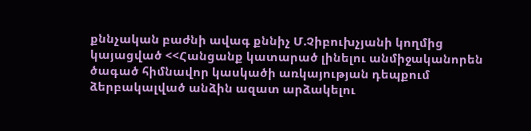քննչական բաժնի ավագ քննիչ Մ.Չիբուխչյանի կողմից կայացված <<Հանցանք կատարած լինելու անմիջականորեն ծագած հիմնավոր կասկածի առկայության դեպքում ձերբակալված անձին ազատ արձակելու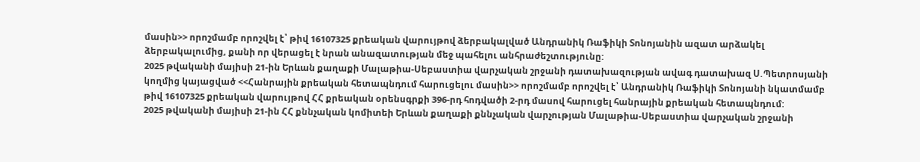մասին>> որոշմամբ որոշվել է՝ թիվ 16107325 քրեական վարույթով ձերբակալված Անդրանիկ Ռաֆիկի Տոնոյանին ազատ արձակել ձերբակալումից, քանի որ վերացել է նրան անազատության մեջ պահելու անհրաժեշտությունը:
2025 թվականի մայիսի 21-ին Երևան քաղաքի Մալաթիա-Սեբաստիա վարչական շրջանի դատախազության ավագ դատախազ Ս.Պետրոսյանի կողմից կայացված <<Հանրային քրեական հետապնդում հարուցելու մասին>> որոշմամբ որոշվել է՝ Անդրանիկ Ռաֆիկի Տոնոյանի նկատմամբ թիվ 16107325 քրեական վարույթով ՀՀ քրեական օրենսգրքի 396-րդ հոդվածի 2-րդ մասով հարուցել հանրային քրեական հետապնդում:
2025 թվականի մայիսի 21-ին ՀՀ քննչական կոմիտեի Երևան քաղաքի քննչական վարչության Մալաթիա-Սեբաստիա վարչական շրջանի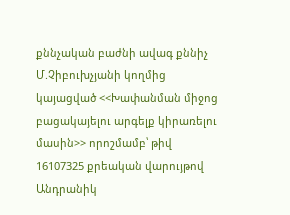քննչական բաժնի ավագ քննիչ Մ.Չիբուխչյանի կողմից կայացված <<Խափանման միջոց բացակայելու արգելք կիրառելու մասին>> որոշմամբ՝ թիվ 16107325 քրեական վարույթով Անդրանիկ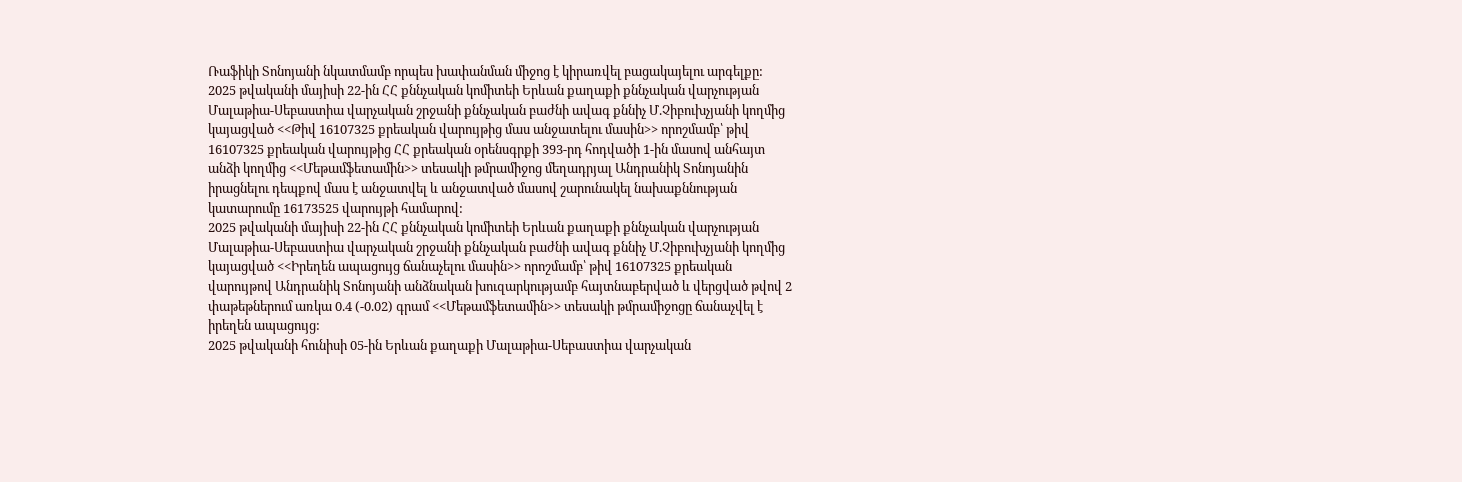Ռաֆիկի Տոնոյանի նկատմամբ որպես խափանման միջոց է կիրառվել բացակայելու արգելքը:
2025 թվականի մայիսի 22-ին ՀՀ քննչական կոմիտեի Երևան քաղաքի քննչական վարչության Մալաթիա-Սեբաստիա վարչական շրջանի քննչական բաժնի ավագ քննիչ Մ.Չիբուխչյանի կողմից կայացված <<Թիվ 16107325 քրեական վարույթից մաս անջատելու մասին>> որոշմամբ՝ թիվ 16107325 քրեական վարույթից ՀՀ քրեական օրենսգրքի 393-րդ հոդվածի 1-ին մասով անհայտ անձի կողմից <<Մեթամֆետամին>> տեսակի թմրամիջոց մեղադրյալ Անդրանիկ Տոնոյանին իրացնելու դեպքով մաս է անջատվել և անջատված մասով շարունակել նախաքննության կատարումը 16173525 վարույթի համարով:
2025 թվականի մայիսի 22-ին ՀՀ քննչական կոմիտեի Երևան քաղաքի քննչական վարչության Մալաթիա-Սեբաստիա վարչական շրջանի քննչական բաժնի ավագ քննիչ Մ.Չիբուխչյանի կողմից կայացված <<Իրեղեն ապացույց ճանաչելու մասին>> որոշմամբ՝ թիվ 16107325 քրեական վարույթով Անդրանիկ Տոնոյանի անձնական խուզարկությամբ հայտնաբերված և վերցված թվով 2 փաթեթներում առկա 0.4 (-0.02) գրամ <<Մեթամֆետամին>> տեսակի թմրամիջոցը ճանաչվել է իրեղեն ապացույց:
2025 թվականի հունիսի 05-ին Երևան քաղաքի Մալաթիա-Սեբաստիա վարչական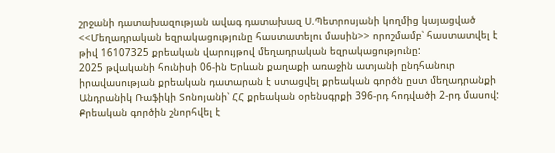շրջանի դատախազության ավագ դատախազ Ս.Պետրոսյանի կողմից կայացված <<Մեղադրական եզրակացությունը հաստատելու մասին>> որոշմամբ՝ հաստատվել է թիվ 16107325 քրեական վարույթով մեղադրական եզրակացությունը:
2025 թվականի հունիսի 06-ին Երևան քաղաքի առաջին ատյանի ընդհանուր իրավասության քրեական դատարան է ստացվել քրեական գործն ըստ մեղադրանքի Անդրանիկ Ռաֆիկի Տոնոյանի՝ ՀՀ քրեական օրենսգրքի 396-րդ հոդվածի 2-րդ մասով:
Քրեական գործին շնորհվել է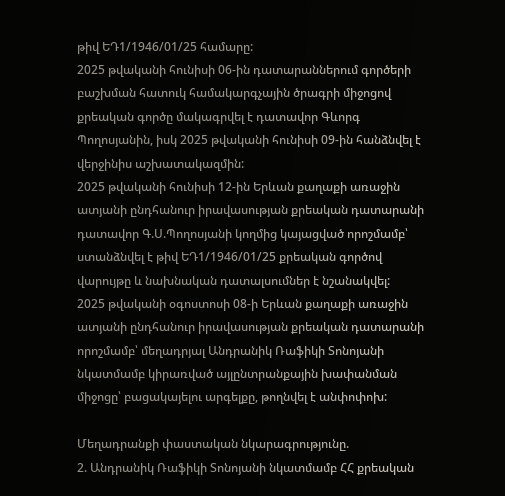թիվ ԵԴ1/1946/01/25 համարը:
2025 թվականի հունիսի 06-ին դատարաններում գործերի բաշխման հատուկ համակարգչային ծրագրի միջոցով քրեական գործը մակագրվել է դատավոր Գևորգ Պողոսյանին, իսկ 2025 թվականի հունիսի 09-ին հանձնվել է վերջինիս աշխատակազմին:
2025 թվականի հունիսի 12-ին Երևան քաղաքի առաջին ատյանի ընդհանուր իրավասության քրեական դատարանի դատավոր Գ.Ս.Պողոսյանի կողմից կայացված որոշմամբ՝ ստանձնվել է թիվ ԵԴ1/1946/01/25 քրեական գործով վարույթը և նախնական դատալսումներ է նշանակվել:
2025 թվականի օգոստոսի 08-ի Երևան քաղաքի առաջին ատյանի ընդհանուր իրավասության քրեական դատարանի որոշմամբ՝ մեղադրյալ Անդրանիկ Ռաֆիկի Տոնոյանի նկատմամբ կիրառված այլընտրանքային խափանման միջոցը՝ բացակայելու արգելքը, թողնվել է անփոփոխ:

Մեղադրանքի փաստական նկարագրությունը.
2. Անդրանիկ Ռաֆիկի Տոնոյանի նկատմամբ ՀՀ քրեական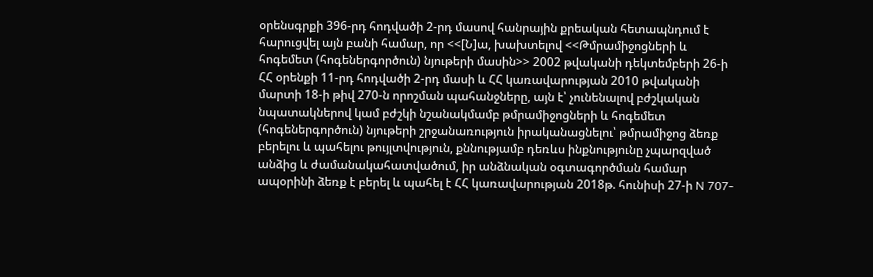օրենսգրքի 396-րդ հոդվածի 2-րդ մասով հանրային քրեական հետապնդում է հարուցվել այն բանի համար, որ <<[Ն]ա, խախտելով <<Թմրամիջոցների և հոգեմետ (հոգեներգործուն) նյութերի մասին>> 2002 թվականի դեկտեմբերի 26-ի ՀՀ օրենքի 11-րդ հոդվածի 2-րդ մասի և ՀՀ կառավարության 2010 թվականի մարտի 18-ի թիվ 270-ն որոշման պահանջները, այն է՝ չունենալով բժշկական նպատակներով կամ բժշկի նշանակմամբ թմրամիջոցների և հոգեմետ (հոգեներգործուն) նյութերի շրջանառություն իրականացնելու՝ թմրամիջոց ձեռք բերելու և պահելու թույլտվություն, քննությամբ դեռևս ինքնությունը չպարզված անձից և ժամանակահատվածում, իր անձնական օգտագործման համար ապօրինի ձեռք է բերել և պահել է ՀՀ կառավարության 2018թ. հունիսի 27-ի N 707-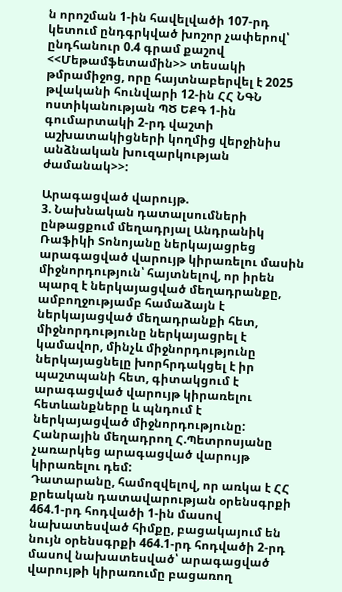ն որոշման 1-ին հավելվածի 107-րդ կետում ընդգրկված խոշոր չափերով՝ ընդհանուր 0.4 գրամ քաշով <<Մեթամֆետամին>> տեսակի թմրամիջոց, որը հայտնաբերվել է 2025 թվականի հունվարի 12-ին ՀՀ ՆԳՆ ոստիկանության ՊԾ ԵՔԳ 1-ին գումարտակի 2-րդ վաշտի աշխատակիցների կողմից վերջինիս անձնական խուզարկության ժամանակ>>:

Արագացված վարույթ.
3. Նախնական դատալսումների ընթացքում մեղադրյալ Անդրանիկ Ռաֆիկի Տոնոյանը ներկայացրեց արագացված վարույթ կիրառելու մասին միջնորդություն՝ հայտնելով, որ իրեն պարզ է ներկայացված մեղադրանքը, ամբողջությամբ համաձայն է ներկայացված մեղադրանքի հետ, միջնորդությունը ներկայացրել է կամավոր, մինչև միջնորդությունը ներկայացնելը խորհրդակցել է իր պաշտպանի հետ, գիտակցում է արագացված վարույթ կիրառելու հետևանքները և պնդում է ներկայացված միջնորդությունը:
Հանրային մեղադրող Հ.Պետրոսյանը չառարկեց արագացված վարույթ կիրառելու դեմ:
Դատարանը, համոզվելով, որ առկա է ՀՀ քրեական դատավարության օրենսգրքի 464.1-րդ հոդվածի 1-ին մասով նախատեսված հիմքը, բացակայում են նույն օրենսգրքի 464.1-րդ հոդվածի 2-րդ մասով նախատեսված՝ արագացված վարույթի կիրառումը բացառող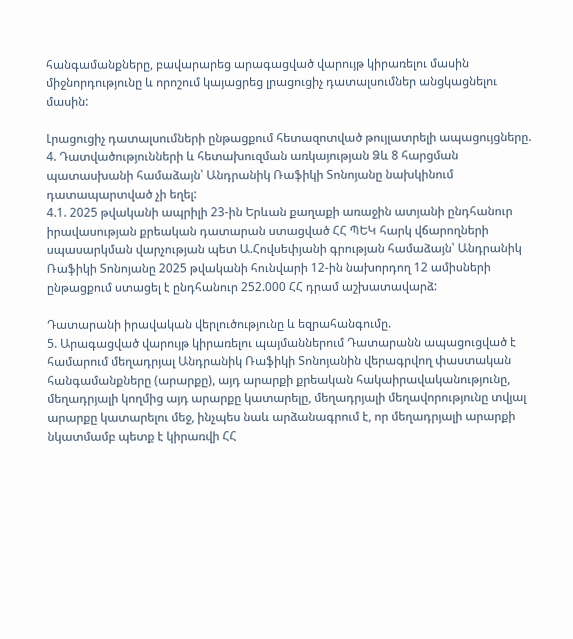հանգամանքները, բավարարեց արագացված վարույթ կիրառելու մասին միջնորդությունը և որոշում կայացրեց լրացուցիչ դատալսումներ անցկացնելու մասին:

Լրացուցիչ դատալսումների ընթացքում հետազոտված թույլատրելի ապացույցները.
4. Դատվածությունների և հետախուզման առկայության Ձև 8 հարցման պատասխանի համաձայն՝ Անդրանիկ Ռաֆիկի Տոնոյանը նախկինում դատապարտված չի եղել:
4.1. 2025 թվականի ապրիլի 23-ին Երևան քաղաքի առաջին ատյանի ընդհանուր իրավասության քրեական դատարան ստացված ՀՀ ՊԵԿ հարկ վճարողների սպասարկման վարչության պետ Ա.Հովսեփյանի գրության համաձայն՝ Անդրանիկ Ռաֆիկի Տոնոյանը 2025 թվականի հունվարի 12-ին նախորդող 12 ամիսների ընթացքում ստացել է ընդհանուր 252.000 ՀՀ դրամ աշխատավարձ:

Դատարանի իրավական վերլուծությունը և եզրահանգումը.
5. Արագացված վարույթ կիրառելու պայմաններում Դատարանն ապացուցված է համարում մեղադրյալ Անդրանիկ Ռաֆիկի Տոնոյանին վերագրվող փաստական հանգամանքները (արարքը), այդ արարքի քրեական հակաիրավականությունը, մեղադրյալի կողմից այդ արարքը կատարելը, մեղադրյալի մեղավորությունը տվյալ արարքը կատարելու մեջ, ինչպես նաև արձանագրում է, որ մեղադրյալի արարքի նկատմամբ պետք է կիրառվի ՀՀ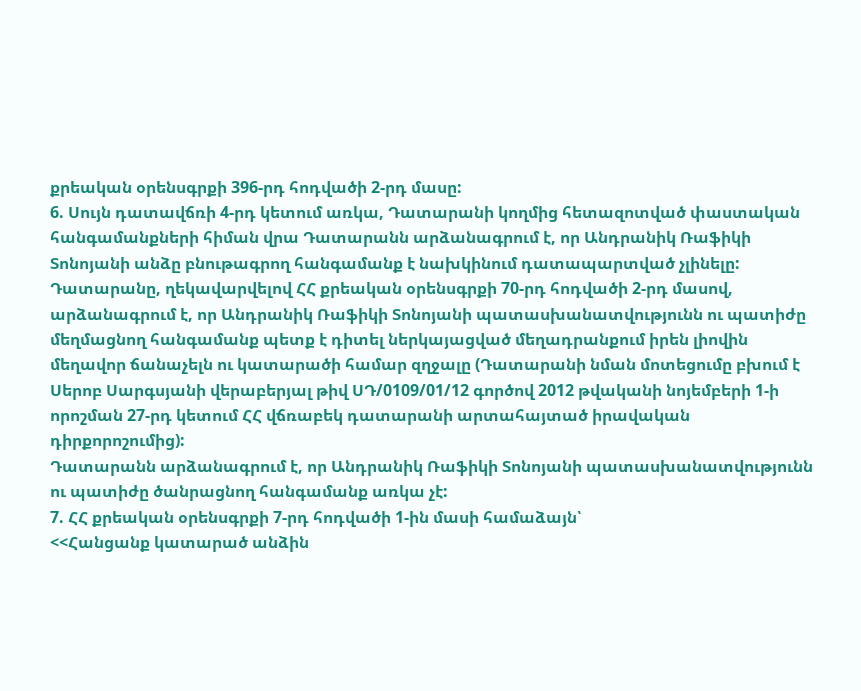քրեական օրենսգրքի 396-րդ հոդվածի 2-րդ մասը:
6. Սույն դատավճռի 4-րդ կետում առկա, Դատարանի կողմից հետազոտված փաստական հանգամանքների հիման վրա Դատարանն արձանագրում է, որ Անդրանիկ Ռաֆիկի Տոնոյանի անձը բնութագրող հանգամանք է նախկինում դատապարտված չլինելը:
Դատարանը, ղեկավարվելով ՀՀ քրեական օրենսգրքի 70-րդ հոդվածի 2-րդ մասով, արձանագրում է, որ Անդրանիկ Ռաֆիկի Տոնոյանի պատասխանատվությունն ու պատիժը մեղմացնող հանգամանք պետք է դիտել ներկայացված մեղադրանքում իրեն լիովին մեղավոր ճանաչելն ու կատարածի համար զղջալը (Դատարանի նման մոտեցումը բխում է Սերոբ Սարգսյանի վերաբերյալ թիվ ՍԴ/0109/01/12 գործով 2012 թվականի նոյեմբերի 1-ի որոշման 27-րդ կետում ՀՀ վճռաբեկ դատարանի արտահայտած իրավական դիրքորոշումից):
Դատարանն արձանագրում է, որ Անդրանիկ Ռաֆիկի Տոնոյանի պատասխանատվությունն ու պատիժը ծանրացնող հանգամանք առկա չէ:
7. ՀՀ քրեական օրենսգրքի 7-րդ հոդվածի 1-ին մասի համաձայն՝
<<Հանցանք կատարած անձին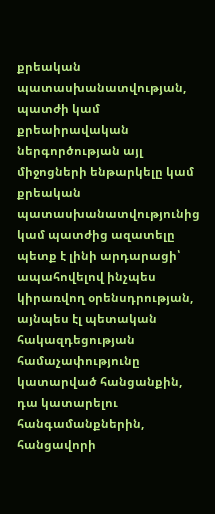քրեական պատասխանատվության, պատժի կամ քրեաիրավական ներգործության այլ միջոցների ենթարկելը կամ քրեական պատասխանատվությունից կամ պատժից ազատելը պետք է լինի արդարացի՝ ապահովելով ինչպես կիրառվող օրենսդրության, այնպես էլ պետական հակազդեցության համաչափությունը կատարված հանցանքին, դա կատարելու հանգամանքներին, հանցավորի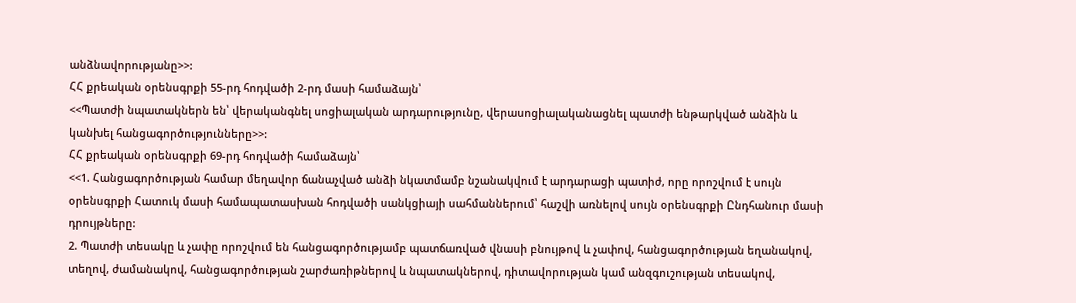անձնավորությանը>>:
ՀՀ քրեական օրենսգրքի 55-րդ հոդվածի 2-րդ մասի համաձայն՝
<<Պատժի նպատակներն են՝ վերականգնել սոցիալական արդարությունը, վերասոցիալականացնել պատժի ենթարկված անձին և կանխել հանցագործությունները>>:
ՀՀ քրեական օրենսգրքի 69-րդ հոդվածի համաձայն՝
<<1. Հանցագործության համար մեղավոր ճանաչված անձի նկատմամբ նշանակվում է արդարացի պատիժ, որը որոշվում է սույն օրենսգրքի Հատուկ մասի համապատասխան հոդվածի սանկցիայի սահմաններում՝ հաշվի առնելով սույն օրենսգրքի Ընդհանուր մասի դրույթները:
2. Պատժի տեսակը և չափը որոշվում են հանցագործությամբ պատճառված վնասի բնույթով և չափով, հանցագործության եղանակով, տեղով, ժամանակով, հանցագործության շարժառիթներով և նպատակներով, դիտավորության կամ անզգուշության տեսակով,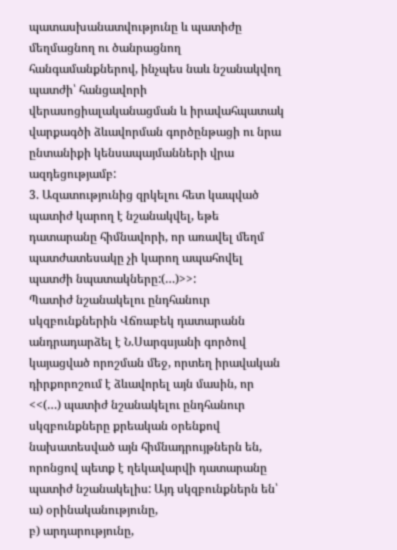պատասխանատվությունը և պատիժը մեղմացնող ու ծանրացնող հանգամանքներով, ինչպես նաև նշանակվող պատժի՝ հանցավորի վերասոցիալականացման և իրավահպատակ վարքագծի ձևավորման գործընթացի ու նրա ընտանիքի կենսապայմանների վրա ազդեցությամբ:
3. Ազատությունից զրկելու հետ կապված պատիժ կարող է նշանակվել, եթե դատարանը հիմնավորի, որ առավել մեղմ պատժատեսակը չի կարող ապահովել պատժի նպատակները:(…)>>:
Պատիժ նշանակելու ընդհանուր սկզբունքներին Վճռաբեկ դատարանն անդրադարձել է Ն.Սարգսյանի գործով կայացված որոշման մեջ, որտեղ իրավական դիրքորոշում է ձևավորել այն մասին, որ <<(…) պատիժ նշանակելու ընդհանուր սկզբունքները քրեական օրենքով նախատեսված այն հիմնադրույթներն են, որոնցով պետք է ղեկավարվի դատարանը պատիժ նշանակելիս: Այդ սկզբունքներն են՝
ա) օրինականությունը,
բ) արդարությունը,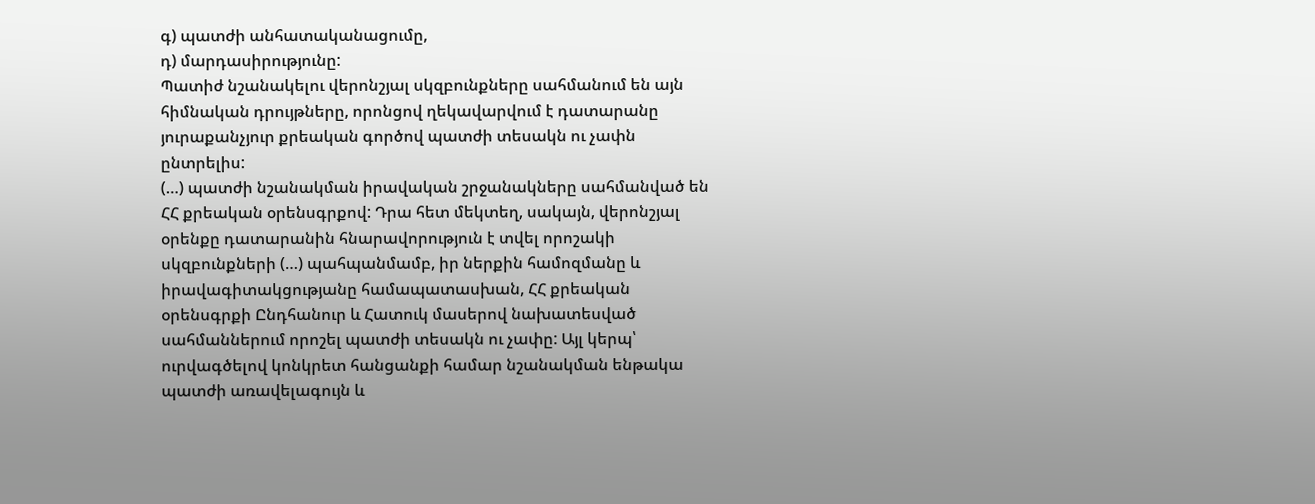գ) պատժի անհատականացումը,
դ) մարդասիրությունը:
Պատիժ նշանակելու վերոնշյալ սկզբունքները սահմանում են այն հիմնական դրույթները, որոնցով ղեկավարվում է դատարանը յուրաքանչյուր քրեական գործով պատժի տեսակն ու չափն ընտրելիս:
(…) պատժի նշանակման իրավական շրջանակները սահմանված են ՀՀ քրեական օրենսգրքով: Դրա հետ մեկտեղ, սակայն, վերոնշյալ օրենքը դատարանին հնարավորություն է տվել որոշակի սկզբունքների (…) պահպանմամբ, իր ներքին համոզմանը և իրավագիտակցությանը համապատասխան, ՀՀ քրեական օրենսգրքի Ընդհանուր և Հատուկ մասերով նախատեսված սահմաններում որոշել պատժի տեսակն ու չափը: Այլ կերպ՝ ուրվագծելով կոնկրետ հանցանքի համար նշանակման ենթակա պատժի առավելագույն և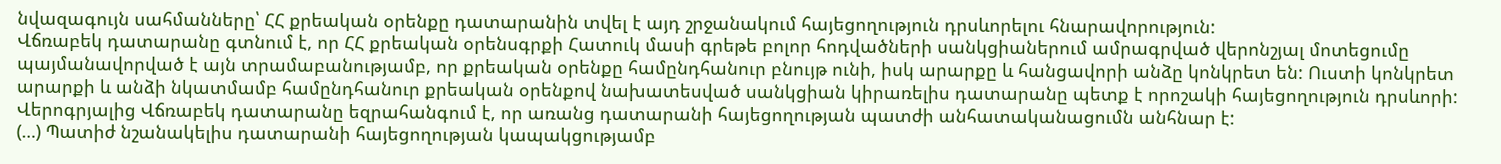նվազագույն սահմանները՝ ՀՀ քրեական օրենքը դատարանին տվել է այդ շրջանակում հայեցողություն դրսևորելու հնարավորություն:
Վճռաբեկ դատարանը գտնում է, որ ՀՀ քրեական օրենսգրքի Հատուկ մասի գրեթե բոլոր հոդվածների սանկցիաներում ամրագրված վերոնշյալ մոտեցումը պայմանավորված է այն տրամաբանությամբ, որ քրեական օրենքը համընդհանուր բնույթ ունի, իսկ արարքը և հանցավորի անձը կոնկրետ են: Ուստի կոնկրետ արարքի և անձի նկատմամբ համընդհանուր քրեական օրենքով նախատեսված սանկցիան կիրառելիս դատարանը պետք է որոշակի հայեցողություն դրսևորի:
Վերոգրյալից Վճռաբեկ դատարանը եզրահանգում է, որ առանց դատարանի հայեցողության պատժի անհատականացումն անհնար է:
(…) Պատիժ նշանակելիս դատարանի հայեցողության կապակցությամբ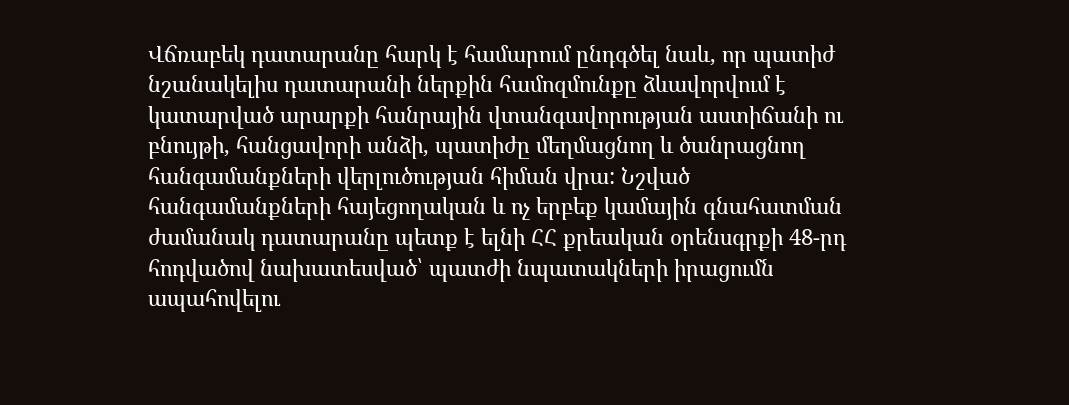Վճռաբեկ դատարանը հարկ է համարում ընդգծել նաև, որ պատիժ նշանակելիս դատարանի ներքին համոզմունքը ձևավորվում է կատարված արարքի հանրային վտանգավորության աստիճանի ու բնույթի, հանցավորի անձի, պատիժը մեղմացնող և ծանրացնող հանգամանքների վերլուծության հիման վրա: Նշված հանգամանքների հայեցողական և ոչ երբեք կամային գնահատման ժամանակ դատարանը պետք է ելնի ՀՀ քրեական օրենսգրքի 48-րդ հոդվածով նախատեսված՝ պատժի նպատակների իրացումն ապահովելու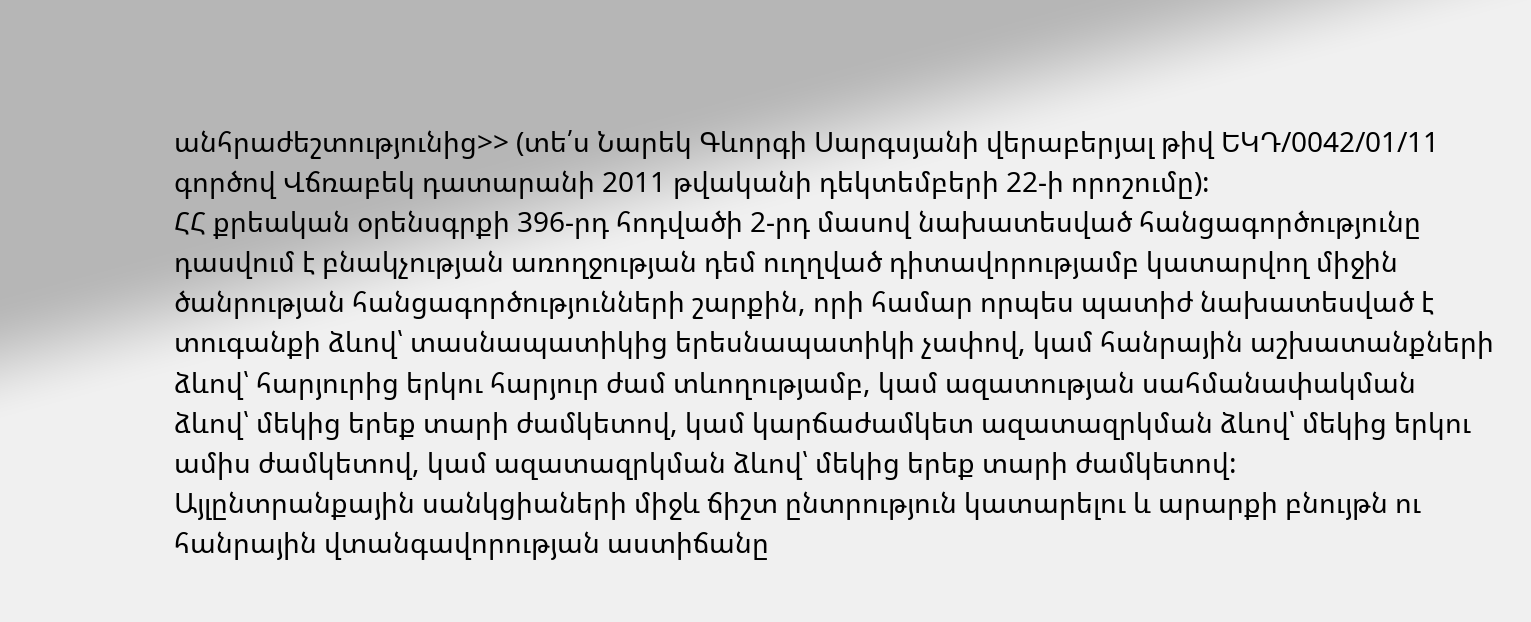անհրաժեշտությունից>> (տե՛ս Նարեկ Գևորգի Սարգսյանի վերաբերյալ թիվ ԵԿԴ/0042/01/11 գործով Վճռաբեկ դատարանի 2011 թվականի դեկտեմբերի 22-ի որոշումը):
ՀՀ քրեական օրենսգրքի 396-րդ հոդվածի 2-րդ մասով նախատեսված հանցագործությունը դասվում է բնակչության առողջության դեմ ուղղված դիտավորությամբ կատարվող միջին ծանրության հանցագործությունների շարքին, որի համար որպես պատիժ նախատեսված է տուգանքի ձևով՝ տասնապատիկից երեսնապատիկի չափով, կամ հանրային աշխատանքների ձևով՝ հարյուրից երկու հարյուր ժամ տևողությամբ, կամ ազատության սահմանափակման ձևով՝ մեկից երեք տարի ժամկետով, կամ կարճաժամկետ ազատազրկման ձևով՝ մեկից երկու ամիս ժամկետով, կամ ազատազրկման ձևով՝ մեկից երեք տարի ժամկետով:
Այլընտրանքային սանկցիաների միջև ճիշտ ընտրություն կատարելու և արարքի բնույթն ու հանրային վտանգավորության աստիճանը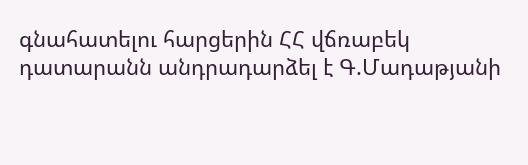գնահատելու հարցերին ՀՀ վճռաբեկ դատարանն անդրադարձել է Գ.Մադաթյանի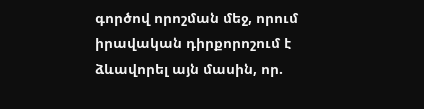գործով որոշման մեջ, որում իրավական դիրքորոշում է ձևավորել այն մասին, որ.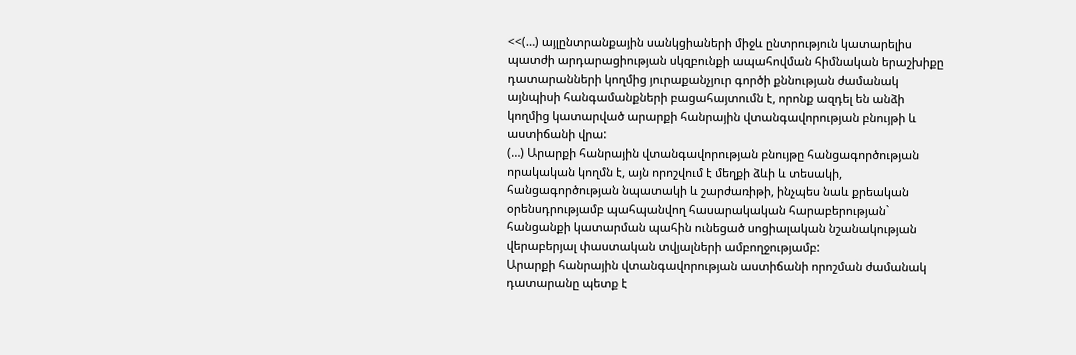<<(…) այլընտրանքային սանկցիաների միջև ընտրություն կատարելիս պատժի արդարացիության սկզբունքի ապահովման հիմնական երաշխիքը դատարանների կողմից յուրաքանչյուր գործի քննության ժամանակ այնպիսի հանգամանքների բացահայտումն է, որոնք ազդել են անձի կողմից կատարված արարքի հանրային վտանգավորության բնույթի և աստիճանի վրա:
(…) Արարքի հանրային վտանգավորության բնույթը հանցագործության որակական կողմն է, այն որոշվում է մեղքի ձևի և տեսակի, հանցագործության նպատակի և շարժառիթի, ինչպես նաև քրեական օրենսդրությամբ պահպանվող հասարակական հարաբերության` հանցանքի կատարման պահին ունեցած սոցիալական նշանակության վերաբերյալ փաստական տվյալների ամբողջությամբ:
Արարքի հանրային վտանգավորության աստիճանի որոշման ժամանակ դատարանը պետք է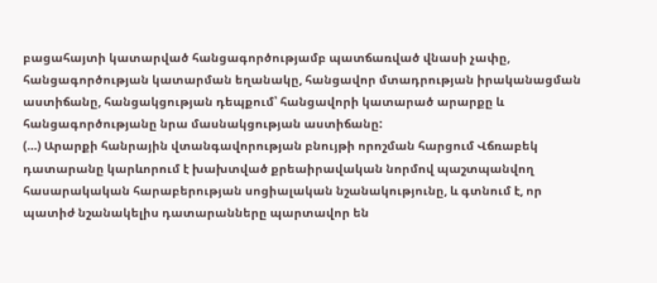բացահայտի կատարված հանցագործությամբ պատճառված վնասի չափը, հանցագործության կատարման եղանակը, հանցավոր մտադրության իրականացման աստիճանը, հանցակցության դեպքում՝ հանցավորի կատարած արարքը և հանցագործությանը նրա մասնակցության աստիճանը:
(…) Արարքի հանրային վտանգավորության բնույթի որոշման հարցում Վճռաբեկ դատարանը կարևորում է խախտված քրեաիրավական նորմով պաշտպանվող հասարակական հարաբերության սոցիալական նշանակությունը, և գտնում է, որ պատիժ նշանակելիս դատարանները պարտավոր են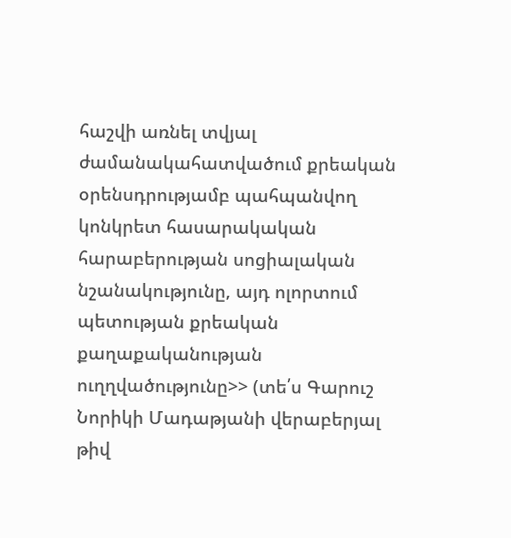հաշվի առնել տվյալ ժամանակահատվածում քրեական օրենսդրությամբ պահպանվող կոնկրետ հասարակական հարաբերության սոցիալական նշանակությունը, այդ ոլորտում պետության քրեական քաղաքականության ուղղվածությունը>> (տե՛ս Գարուշ Նորիկի Մադաթյանի վերաբերյալ թիվ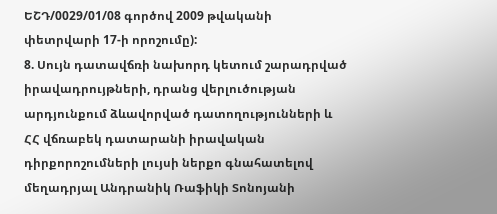ԵՇԴ/0029/01/08 գործով 2009 թվականի փետրվարի 17-ի որոշումը):
8. Սույն դատավճռի նախորդ կետում շարադրված իրավադրույթների, դրանց վերլուծության արդյունքում ձևավորված դատողությունների և ՀՀ վճռաբեկ դատարանի իրավական դիրքորոշումների լույսի ներքո գնահատելով մեղադրյալ Անդրանիկ Ռաֆիկի Տոնոյանի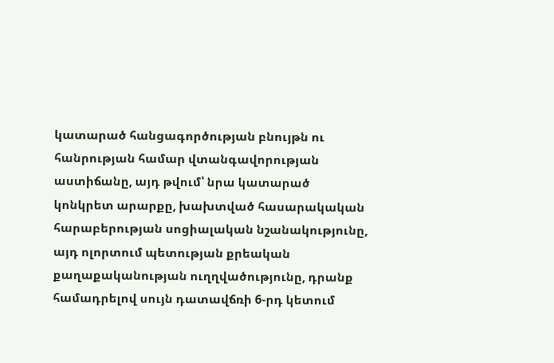կատարած հանցագործության բնույթն ու հանրության համար վտանգավորության աստիճանը, այդ թվում՝ նրա կատարած կոնկրետ արարքը, խախտված հասարակական հարաբերության սոցիալական նշանակությունը, այդ ոլորտում պետության քրեական քաղաքականության ուղղվածությունը, դրանք համադրելով սույն դատավճռի 6-րդ կետում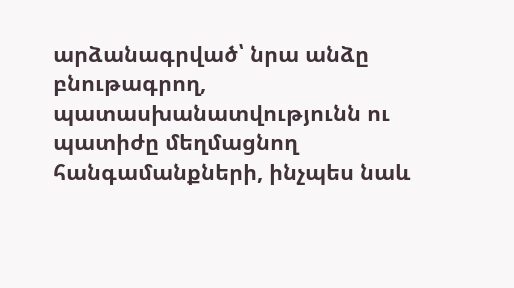արձանագրված՝ նրա անձը բնութագրող, պատասխանատվությունն ու պատիժը մեղմացնող հանգամանքների, ինչպես նաև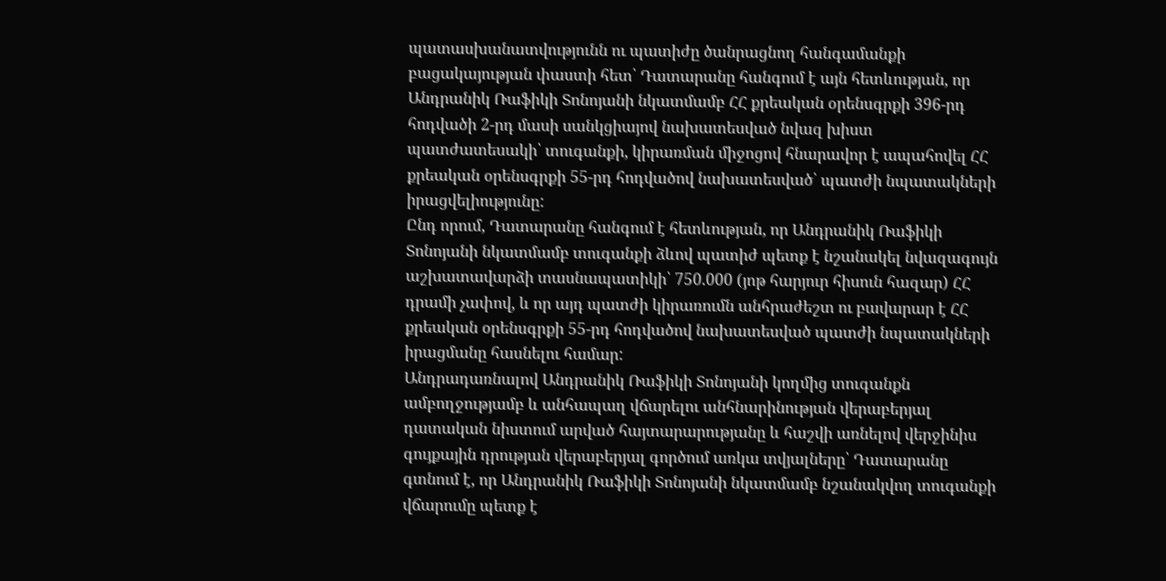պատասխանատվությունն ու պատիժը ծանրացնող հանգամանքի բացակայության փաստի հետ՝ Դատարանը հանգում է այն հետևության, որ Անդրանիկ Ռաֆիկի Տոնոյանի նկատմամբ ՀՀ քրեական օրենսգրքի 396-րդ հոդվածի 2-րդ մասի սանկցիայով նախատեսված նվազ խիստ պատժատեսակի՝ տուգանքի, կիրառման միջոցով հնարավոր է ապահովել ՀՀ քրեական օրենսգրքի 55-րդ հոդվածով նախատեսված՝ պատժի նպատակների իրացվելիությունը:
Ընդ որում, Դատարանը հանգում է հետևության, որ Անդրանիկ Ռաֆիկի Տոնոյանի նկատմամբ տուգանքի ձևով պատիժ պետք է նշանակել նվազագույն աշխատավարձի տասնապատիկի՝ 750.000 (յոթ հարյուր հիսուն հազար) ՀՀ դրամի չափով, և որ այդ պատժի կիրառումն անհրաժեշտ ու բավարար է ՀՀ քրեական օրենսգրքի 55-րդ հոդվածով նախատեսված պատժի նպատակների իրացմանը հասնելու համար:
Անդրադառնալով Անդրանիկ Ռաֆիկի Տոնոյանի կողմից տուգանքն ամբողջությամբ և անհապաղ վճարելու անհնարինության վերաբերյալ դատական նիստում արված հայտարարությանը և հաշվի առնելով վերջինիս գույքային դրության վերաբերյալ գործում առկա տվյալները՝ Դատարանը գտնում է, որ Անդրանիկ Ռաֆիկի Տոնոյանի նկատմամբ նշանակվող տուգանքի վճարումը պետք է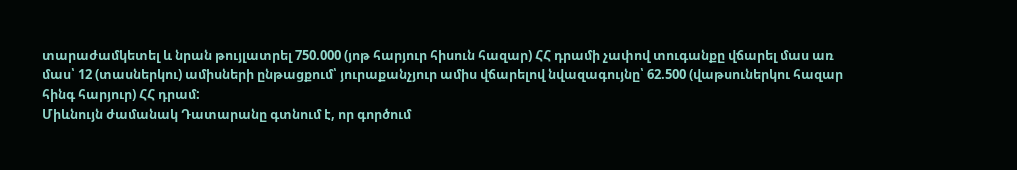տարաժամկետել և նրան թույլատրել 750.000 (յոթ հարյուր հիսուն հազար) ՀՀ դրամի չափով տուգանքը վճարել մաս առ մաս՝ 12 (տասներկու) ամիսների ընթացքում՝ յուրաքանչյուր ամիս վճարելով նվազագույնը՝ 62.500 (վաթսուներկու հազար հինգ հարյուր) ՀՀ դրամ:
Միևնույն ժամանակ Դատարանը գտնում է, որ գործում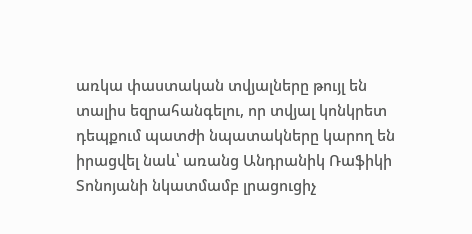առկա փաստական տվյալները թույլ են տալիս եզրահանգելու, որ տվյալ կոնկրետ դեպքում պատժի նպատակները կարող են իրացվել նաև՝ առանց Անդրանիկ Ռաֆիկի Տոնոյանի նկատմամբ լրացուցիչ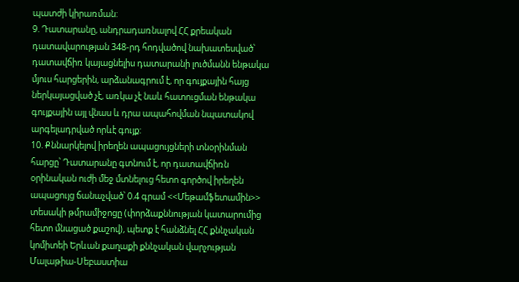պատժի կիրառման:
9. Դատարանը, անդրադառնալով ՀՀ քրեական դատավարության 348-րդ հոդվածով նախատեսված՝ դատավճիռ կայացնելիս դատարանի լուծմանն ենթակա մյուս հարցերին, արձանագրում է, որ գույքային հայց ներկայացված չէ, առկա չէ նաև հատուցման ենթակա գույքային այլ վնաս և դրա ապահովման նպատակով արգելադրված որևէ գույք:
10. Քննարկելով իրեղեն ապացույցների տնօրինման հարցը՝ Դատարանը գտնում է, որ դատավճիռն օրինական ուժի մեջ մտնելուց հետո գործով իրեղեն ապացույց ճանաչված՝ 0.4 գրամ <<Մեթամֆետամին>> տեսակի թմրամիջոցը (փորձաքննության կատարումից հետո մնացած քաշով), պետք է հանձնել ՀՀ քննչական կոմիտեի Երևան քաղաքի քննչական վարչության Մալաթիա-Սեբաստիա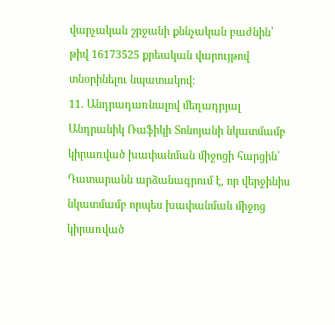վարչական շրջանի քննչական բաժնին՝ թիվ 16173525 քրեական վարույթով տնօրինելու նպատակով:
11. Անդրադառնալով մեղադրյալ Անդրանիկ Ռաֆիկի Տոնոյանի նկատմամբ կիրառված խափանման միջոցի հարցին՝ Դատարանն արձանագրում է, որ վերջինիս նկատմամբ որպես խափանման միջոց կիրառված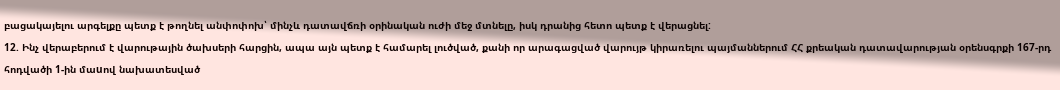բացակայելու արգելքը պետք է թողնել անփոփոխ՝ մինչև դատավճռի օրինական ուժի մեջ մտնելը, իսկ դրանից հետո պետք է վերացնել:
12. Ինչ վերաբերում է վարութային ծախսերի հարցին, ապա այն պետք է համարել լուծված, քանի որ արագացված վարույթ կիրառելու պայմաններում ՀՀ քրեական դատավարության օրենսգրքի 167-րդ հոդվածի 1-ին մաuով նախատեսված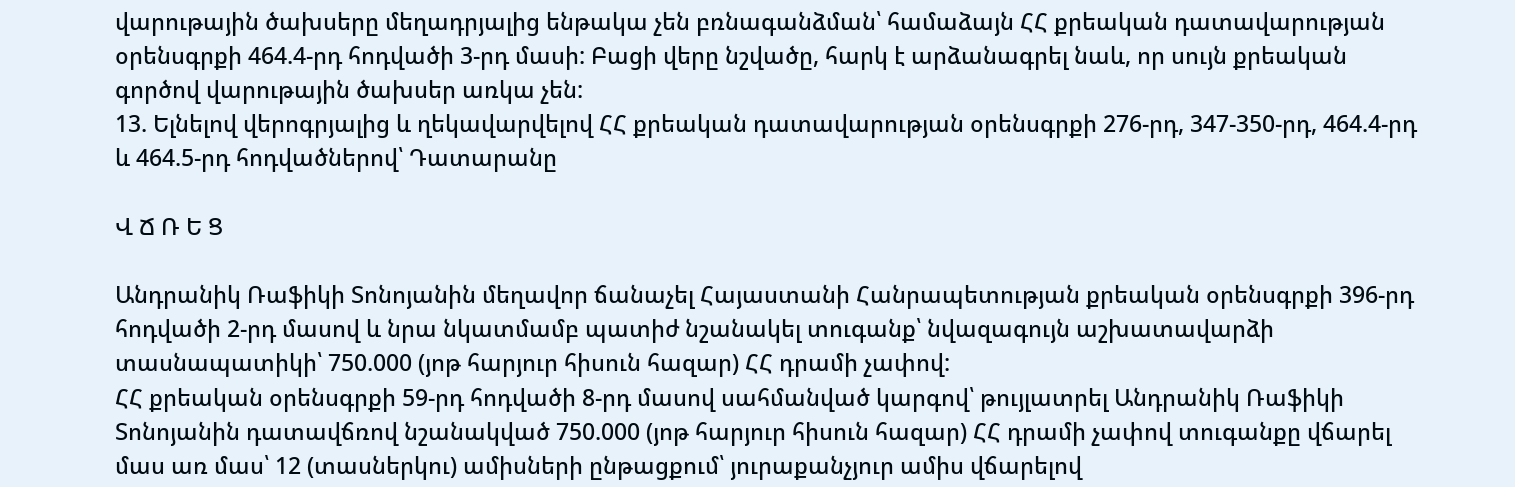վարութային ծախսերը մեղադրյալից ենթակա չեն բռնագանձման՝ համաձայն ՀՀ քրեական դատավարության օրենսգրքի 464.4-րդ հոդվածի 3-րդ մասի: Բացի վերը նշվածը, հարկ է արձանագրել նաև, որ սույն քրեական գործով վարութային ծախսեր առկա չեն:
13. Ելնելով վերոգրյալից և ղեկավարվելով ՀՀ քրեական դատավարության օրենսգրքի 276-րդ, 347-350-րդ, 464.4-րդ և 464.5-րդ հոդվածներով՝ Դատարանը

Վ Ճ Ռ Ե Ց

Անդրանիկ Ռաֆիկի Տոնոյանին մեղավոր ճանաչել Հայաստանի Հանրապետության քրեական օրենսգրքի 396-րդ հոդվածի 2-րդ մասով և նրա նկատմամբ պատիժ նշանակել տուգանք՝ նվազագույն աշխատավարձի տասնապատիկի՝ 750.000 (յոթ հարյուր հիսուն հազար) ՀՀ դրամի չափով:
ՀՀ քրեական օրենսգրքի 59-րդ հոդվածի 8-րդ մասով սահմանված կարգով՝ թույլատրել Անդրանիկ Ռաֆիկի Տոնոյանին դատավճռով նշանակված 750.000 (յոթ հարյուր հիսուն հազար) ՀՀ դրամի չափով տուգանքը վճարել մաս առ մաս՝ 12 (տասներկու) ամիսների ընթացքում՝ յուրաքանչյուր ամիս վճարելով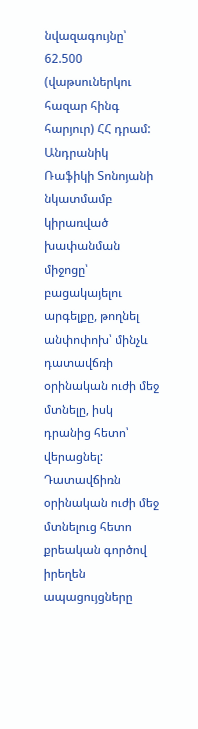նվազագույնը՝ 62.500 (վաթսուներկու հազար հինգ հարյուր) ՀՀ դրամ:
Անդրանիկ Ռաֆիկի Տոնոյանի նկատմամբ կիրառված խափանման միջոցը՝ բացակայելու արգելքը, թողնել անփոփոխ՝ մինչև դատավճռի օրինական ուժի մեջ մտնելը, իսկ դրանից հետո՝ վերացնել:
Դատավճիռն օրինական ուժի մեջ մտնելուց հետո քրեական գործով իրեղեն ապացույցները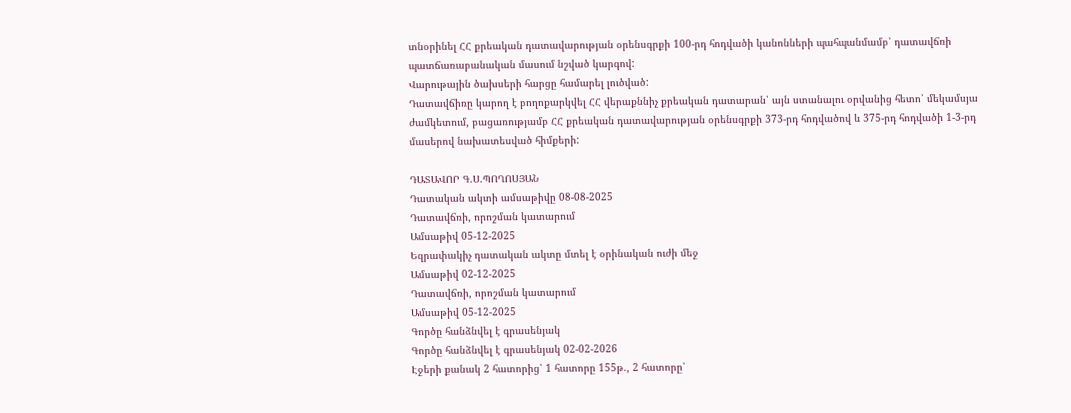տնօրինել ՀՀ քրեական դատավարության օրենսգրքի 100-րդ հոդվածի կանոնների պահպանմամբ՝ դատավճռի պատճառաբանական մասում նշված կարգով:
Վարութային ծախսերի հարցը համարել լուծված:
Դատավճիռը կարող է բողոքարկվել ՀՀ վերաքննիչ քրեական դատարան՝ այն ստանալու օրվանից հետո՝ մեկամսյա ժամկետում, բացառությամբ ՀՀ քրեական դատավարության օրենսգրքի 373-րդ հոդվածով և 375-րդ հոդվածի 1-3-րդ մասերով նախատեսված հիմքերի:

ԴԱՏԱՎՈՐ Գ.Ս.ՊՈՂՈՍՅԱՆ
Դատական ակտի ամսաթիվը 08-08-2025
Դատավճռի, որոշման կատարում
Ամսաթիվ 05-12-2025
Եզրափակիչ դատական ակտը մտել է օրինական ուժի մեջ
Ամսաթիվ 02-12-2025
Դատավճռի, որոշման կատարում
Ամսաթիվ 05-12-2025
Գործը հանձնվել է գրասենյակ
Գործը հանձնվել է գրասենյակ 02-02-2026
Էջերի քանակ 2 հատորից՝ 1 հատորը 155թ., 2 հատորը՝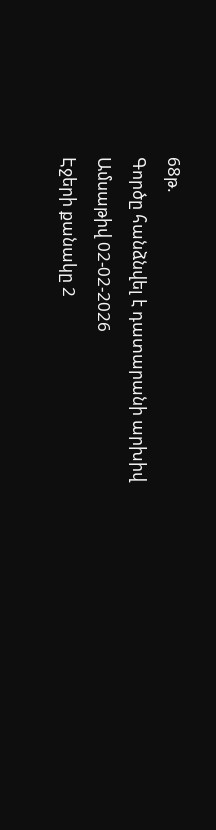68թ.
Գործը հանձնվել է դատարանի արխիվ
Ամսաթիվ 02-02-2026
Էջերի քանակը 2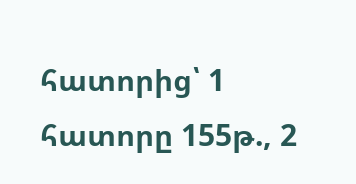հատորից՝ 1 հատորը 155թ., 2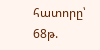հատորը՝ 68թ.